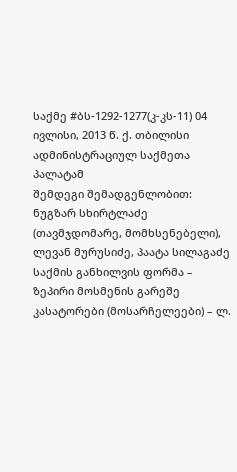საქმე #ბს-1292-1277(კ-კს-11) 04 ივლისი, 2013 წ. ქ. თბილისი
ადმინისტრაციულ საქმეთა პალატამ
შემდეგი შემადგენლობით:
ნუგზარ სხირტლაძე (თავმჯდომარე, მომხსენებელი),
ლევან მურუსიძე, პაატა სილაგაძე
საქმის განხილვის ფორმა – ზეპირი მოსმენის გარეშე
კასატორები (მოსარჩელეები) – ლ.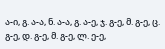ა-ი, გ. ა-ა, ნ. ა-ა, გ. ა-ე, ჯ. გ-ე, მ. გ-ე, ც. გ-ე, დ. გ-ე, მ. გ-ე, ლ. ე-ე,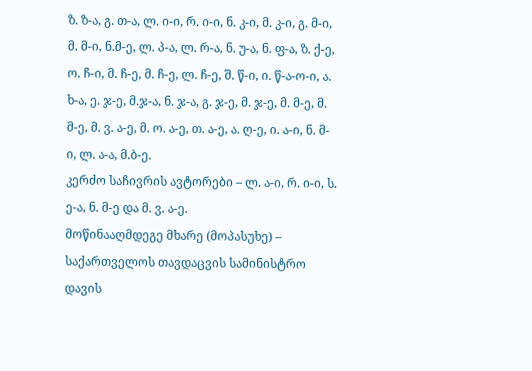ზ. ზ-ა, გ. თ-ა, ლ. ი-ი, რ. ი-ი, ნ. კ-ი, მ. კ-ი, გ. მ-ი, მ. მ-ი, ნ.მ-ე, ლ. პ-ა, ლ. რ-ა, ნ. უ-ა, ნ. ფ-ა, ზ. ქ-ე, ო. ჩ-ი, მ. ჩ-ე, მ. ჩ-ე, ლ. ჩ-ე, შ. წ-ი, ი. წ-ა-ო-ი, ა. ხ-ა, ე. ჯ-ე, მ.ჯ-ა, ნ. ჯ-ა, გ. ჯ-ე, მ. ჯ-ე, მ. მ-ე, მ. მ-ე, მ. ვ. ა-ე, მ. ო. ა-ე, თ. ა-ე, ა. ღ-ე, ი. ა-ი, ნ. მ-ი, ლ. ა-ა, მ.ბ-ე.
კერძო საჩივრის ავტორები – ლ. ა-ი, რ. ი-ი, ს. ე-ა, ნ. მ-ე და მ. ვ. ა-ე.
მოწინააღმდეგე მხარე (მოპასუხე) – საქართველოს თავდაცვის სამინისტრო
დავის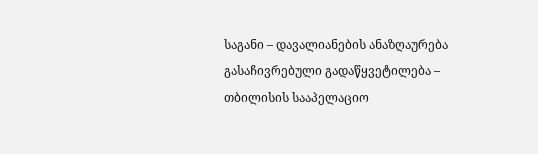საგანი – დავალიანების ანაზღაურება
გასაჩივრებული გადაწყვეტილება – თბილისის სააპელაციო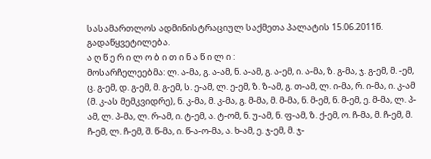სასამართლოს ადმინისტრაციულ საქმეთა პალატის 15.06.2011წ. გადაწყვეტილება.
ა ღ წ ე რ ი ლ ო ბ ი თ ი ნ ა წ ი ლ ი :
მოსარჩელეებმა: ლ. ა-მა, გ. ა-ამ, ნ. ა-ამ, გ. ა-ემ, ი. ა-მა, ზ. გ-მა, ჯ. გ-ემ, მ. -ემ, ც. გ-ემ, დ. გ-ემ, მ. გ-ემ, ს. ე-ამ, ლ. ე-ემ, ზ. ზ-ამ, გ. თ-ამ, ლ. ი-მა, რ. ი-მა, ი. კ-ამ (მ. კ-ას მემკვიდრე), ნ. კ-მა, მ. კ-მა, გ. მ-მა, მ. მ-მა, ნ. მ-ემ, ნ. მ-ემ, ე. მ-მა, ლ. პ-ამ, ლ. პ-მა, ლ. რ-ამ, ი. ტ-ემ, ა. ტ-ომ, ნ. უ-ამ, ნ. ფ-ამ, ზ. ქ-ემ, ო. ჩ-მა, მ. ჩ-ემ, მ. ჩ-ემ, ლ. ჩ-ემ, შ. წ-მა, ი. წ-ა-ო-მა, ა. ხ-ამ, ე. ჯ-ემ, მ. ჯ-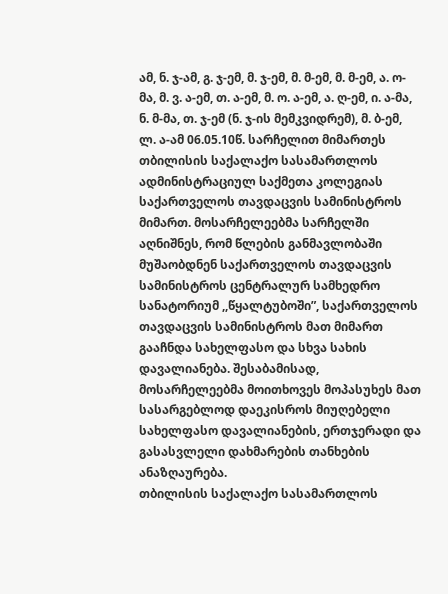ამ, ნ. ჯ-ამ, გ. ჯ-ემ, მ. ჯ-ემ, მ. მ-ემ, მ. მ-ემ, ა. ო-მა, მ. ვ. ა-ემ, თ. ა-ემ, მ. ო. ა-ემ, ა. ღ-ემ, ი. ა-მა, ნ. მ-მა, თ. ჯ-ემ (ნ. ჯ-ის მემკვიდრემ), მ. ბ-ემ, ლ. ა-ამ 06.05.10წ. სარჩელით მიმართეს თბილისის საქალაქო სასამართლოს ადმინისტრაციულ საქმეთა კოლეგიას საქართველოს თავდაცვის სამინისტროს მიმართ. მოსარჩელეებმა სარჩელში აღნიშნეს, რომ წლების განმავლობაში მუშაობდნენ საქართველოს თავდაცვის სამინისტროს ცენტრალურ სამხედრო სანატორიუმ ,,წყალტუბოში”, საქართველოს თავდაცვის სამინისტროს მათ მიმართ გააჩნდა სახელფასო და სხვა სახის დავალიანება. შესაბამისად, მოსარჩელეებმა მოითხოვეს მოპასუხეს მათ სასარგებლოდ დაეკისროს მიუღებელი სახელფასო დავალიანების, ერთჯერადი და გასასვლელი დახმარების თანხების ანაზღაურება.
თბილისის საქალაქო სასამართლოს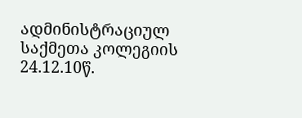ადმინისტრაციულ საქმეთა კოლეგიის 24.12.10წ.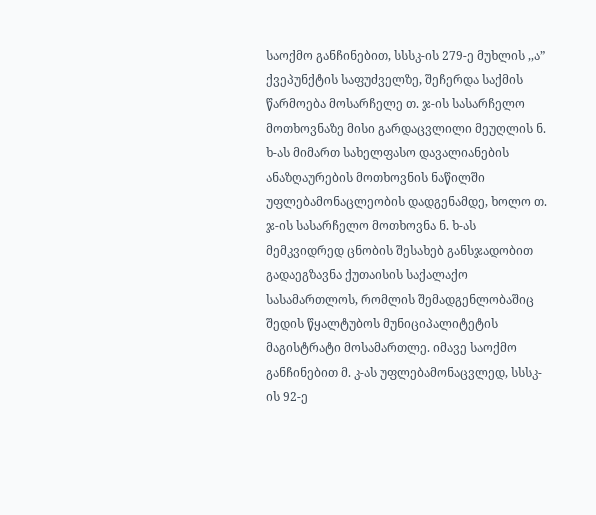საოქმო განჩინებით, სსსკ-ის 279-ე მუხლის ,,ა” ქვეპუნქტის საფუძველზე, შეჩერდა საქმის წარმოება მოსარჩელე თ. ჯ-ის სასარჩელო მოთხოვნაზე მისი გარდაცვლილი მეუღლის ნ. ხ-ას მიმართ სახელფასო დავალიანების ანაზღაურების მოთხოვნის ნაწილში უფლებამონაცლეობის დადგენამდე, ხოლო თ. ჯ-ის სასარჩელო მოთხოვნა ნ. ხ-ას მემკვიდრედ ცნობის შესახებ განსჯადობით გადაეგზავნა ქუთაისის საქალაქო სასამართლოს, რომლის შემადგენლობაშიც შედის წყალტუბოს მუნიციპალიტეტის მაგისტრატი მოსამართლე. იმავე საოქმო განჩინებით მ. კ-ას უფლებამონაცვლედ, სსსკ-ის 92-ე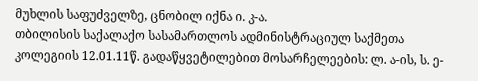მუხლის საფუძველზე, ცნობილ იქნა ი. კ-ა.
თბილისის საქალაქო სასამართლოს ადმინისტრაციულ საქმეთა კოლეგიის 12.01.11წ. გადაწყვეტილებით მოსარჩელეების: ლ. ა-ის, ს. ე-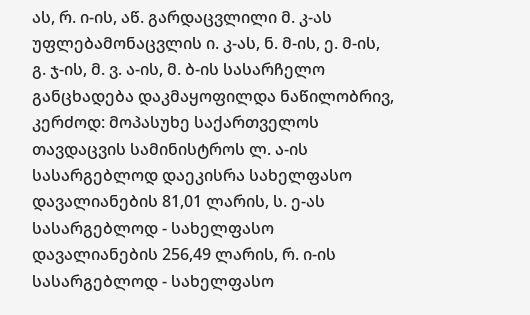ას, რ. ი-ის, აწ. გარდაცვლილი მ. კ-ას უფლებამონაცვლის ი. კ-ას, ნ. მ-ის, ე. მ-ის, გ. ჯ-ის, მ. ვ. ა-ის, მ. ბ-ის სასარჩელო განცხადება დაკმაყოფილდა ნაწილობრივ, კერძოდ: მოპასუხე საქართველოს თავდაცვის სამინისტროს ლ. ა-ის სასარგებლოდ დაეკისრა სახელფასო დავალიანების 81,01 ლარის, ს. ე-ას სასარგებლოდ - სახელფასო დავალიანების 256,49 ლარის, რ. ი-ის სასარგებლოდ - სახელფასო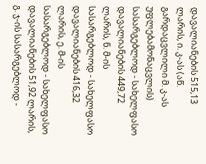დავალიანების 515,13 ლარის, ი. კ-ას (აწ. გარდაცვლილი მ. კ-ას უფლებამონაცვლის) სასარგებლოდ - სახელფასო დავალიანების 449,72 ლარის, ნ. მ-ის სასარგებლოდ - სახელფასო დავალიანების 416,32 ლარის, ე. მ-ის სასარგებლოდ - სახელფასო დავალიანების 51,92 ლარის, გ. ჯ-ის სასარგებლოდ -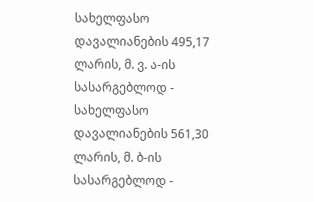სახელფასო დავალიანების 495,17 ლარის, მ. ვ. ა-ის სასარგებლოდ - სახელფასო დავალიანების 561,30 ლარის, მ. ბ-ის სასარგებლოდ -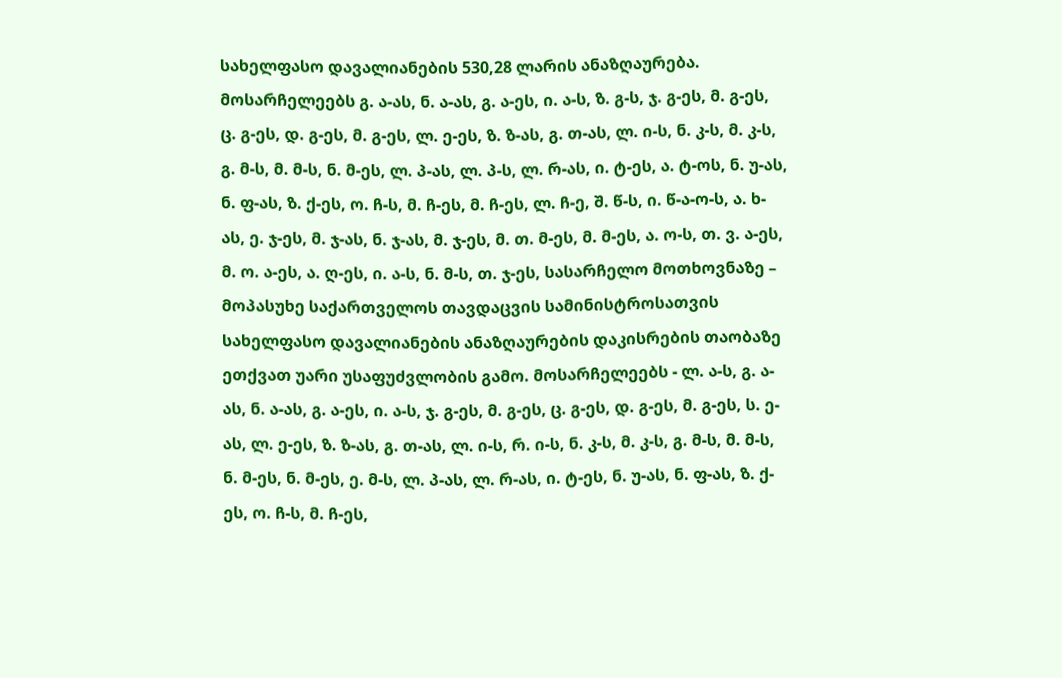სახელფასო დავალიანების 530,28 ლარის ანაზღაურება. მოსარჩელეებს გ. ა-ას, ნ. ა-ას, გ. ა-ეს, ი. ა-ს, ზ. გ-ს, ჯ. გ-ეს, მ. გ-ეს, ც. გ-ეს, დ. გ-ეს, მ. გ-ეს, ლ. ე-ეს, ზ. ზ-ას, გ. თ-ას, ლ. ი-ს, ნ. კ-ს, მ. კ-ს, გ. მ-ს, მ. მ-ს, ნ. მ-ეს, ლ. პ-ას, ლ. პ-ს, ლ. რ-ას, ი. ტ-ეს, ა. ტ-ოს, ნ. უ-ას, ნ. ფ-ას, ზ. ქ-ეს, ო. ჩ-ს, მ. ჩ-ეს, მ. ჩ-ეს, ლ. ჩ-ე, შ. წ-ს, ი. წ-ა-ო-ს, ა. ხ-ას, ე. ჯ-ეს, მ. ჯ-ას, ნ. ჯ-ას, მ. ჯ-ეს, მ. თ. მ-ეს, მ. მ-ეს, ა. ო-ს, თ. ვ. ა-ეს, მ. ო. ა-ეს, ა. ღ-ეს, ი. ა-ს, ნ. მ-ს, თ. ჯ-ეს, სასარჩელო მოთხოვნაზე – მოპასუხე საქართველოს თავდაცვის სამინისტროსათვის სახელფასო დავალიანების ანაზღაურების დაკისრების თაობაზე ეთქვათ უარი უსაფუძვლობის გამო. მოსარჩელეებს - ლ. ა-ს, გ. ა-ას, ნ. ა-ას, გ. ა-ეს, ი. ა-ს, ჯ. გ-ეს, მ. გ-ეს, ც. გ-ეს, დ. გ-ეს, მ. გ-ეს, ს. ე-ას, ლ. ე-ეს, ზ. ზ-ას, გ. თ-ას, ლ. ი-ს, რ. ი-ს, ნ. კ-ს, მ. კ-ს, გ. მ-ს, მ. მ-ს, ნ. მ-ეს, ნ. მ-ეს, ე. მ-ს, ლ. პ-ას, ლ. რ-ას, ი. ტ-ეს, ნ. უ-ას, ნ. ფ-ას, ზ. ქ-ეს, ო. ჩ-ს, მ. ჩ-ეს,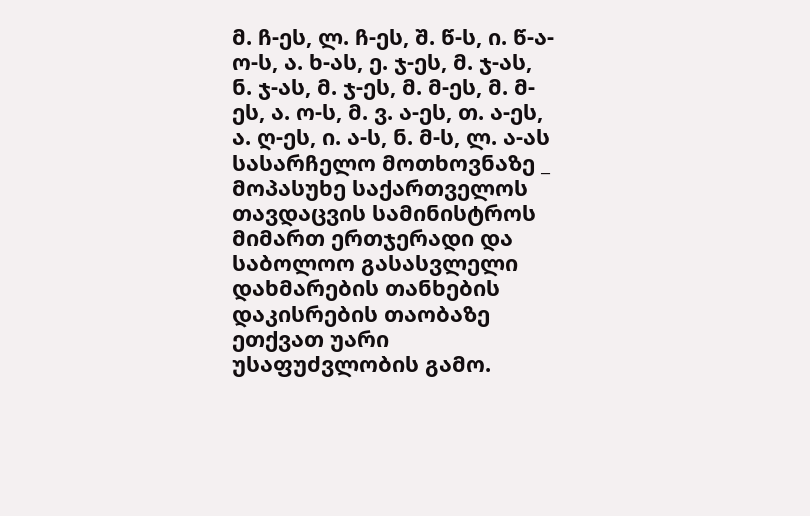მ. ჩ-ეს, ლ. ჩ-ეს, შ. წ-ს, ი. წ-ა-ო-ს, ა. ხ-ას, ე. ჯ-ეს, მ. ჯ-ას, ნ. ჯ-ას, მ. ჯ-ეს, მ. მ-ეს, მ. მ-ეს, ა. ო-ს, მ. ვ. ა-ეს, თ. ა-ეს, ა. ღ-ეს, ი. ა-ს, ნ. მ-ს, ლ. ა-ას სასარჩელო მოთხოვნაზე _ მოპასუხე საქართველოს თავდაცვის სამინისტროს მიმართ ერთჯერადი და საბოლოო გასასვლელი დახმარების თანხების დაკისრების თაობაზე ეთქვათ უარი უსაფუძვლობის გამო.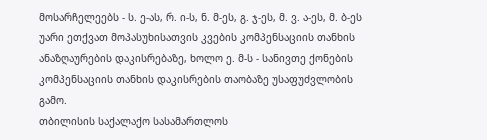მოსარჩელეებს - ს. ე-ას, რ. ი-ს, ნ. მ-ეს, გ. ჯ-ეს, მ. ვ. ა-ეს, მ. ბ-ეს უარი ეთქვათ მოპასუხისათვის კვების კომპენსაციის თანხის ანაზღაურების დაკისრებაზე, ხოლო ე. მ-ს - სანივთე ქონების კომპენსაციის თანხის დაკისრების თაობაზე უსაფუძვლობის გამო.
თბილისის საქალაქო სასამართლოს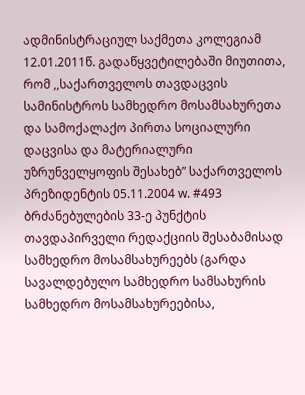ადმინისტრაციულ საქმეთა კოლეგიამ 12.01.2011წ. გადაწყვეტილებაში მიუთითა, რომ ,,საქართველოს თავდაცვის სამინისტროს სამხედრო მოსამსახურეთა და სამოქალაქო პირთა სოციალური დაცვისა და მატერიალური უზრუნველყოფის შესახებ” საქართველოს პრეზიდენტის 05.11.2004 w. #493 ბრძანებულების 33-ე პუნქტის თავდაპირველი რედაქციის შესაბამისად სამხედრო მოსამსახურეებს (გარდა სავალდებულო სამხედრო სამსახურის სამხედრო მოსამსახურეებისა,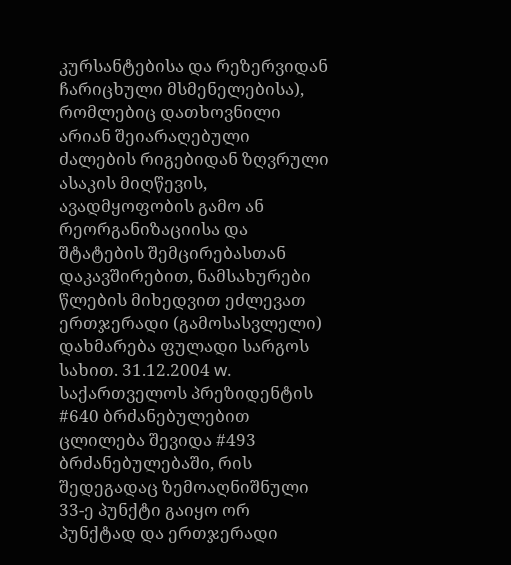კურსანტებისა და რეზერვიდან ჩარიცხული მსმენელებისა), რომლებიც დათხოვნილი არიან შეიარაღებული ძალების რიგებიდან ზღვრული ასაკის მიღწევის, ავადმყოფობის გამო ან რეორგანიზაციისა და შტატების შემცირებასთან დაკავშირებით, ნამსახურები წლების მიხედვით ეძლევათ ერთჯერადი (გამოსასვლელი) დახმარება ფულადი სარგოს სახით. 31.12.2004 w. საქართველოს პრეზიდენტის #640 ბრძანებულებით ცლილება შევიდა #493 ბრძანებულებაში, რის შედეგადაც ზემოაღნიშნული 33-ე პუნქტი გაიყო ორ პუნქტად და ერთჯერადი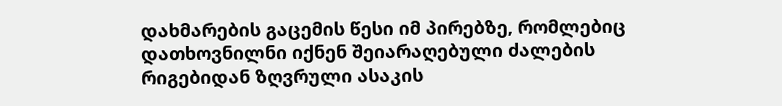დახმარების გაცემის წესი იმ პირებზე, რომლებიც დათხოვნილნი იქნენ შეიარაღებული ძალების რიგებიდან ზღვრული ასაკის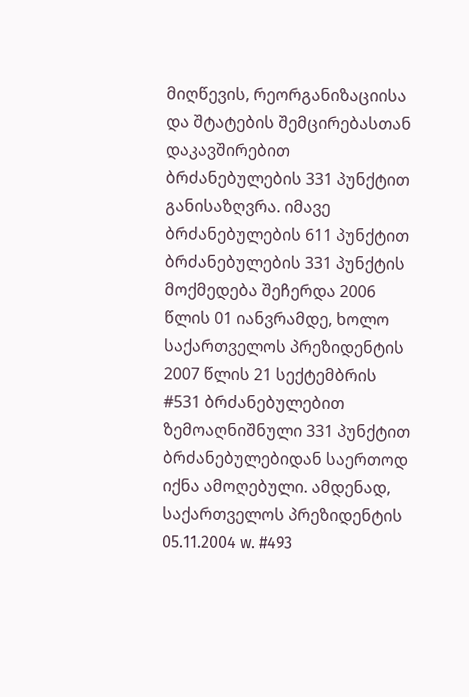მიღწევის, რეორგანიზაციისა და შტატების შემცირებასთან დაკავშირებით ბრძანებულების 331 პუნქტით განისაზღვრა. იმავე ბრძანებულების 611 პუნქტით ბრძანებულების 331 პუნქტის მოქმედება შეჩერდა 2006 წლის 01 იანვრამდე, ხოლო საქართველოს პრეზიდენტის 2007 წლის 21 სექტემბრის #531 ბრძანებულებით ზემოაღნიშნული 331 პუნქტით ბრძანებულებიდან საერთოდ იქნა ამოღებული. ამდენად, საქართველოს პრეზიდენტის 05.11.2004 w. #493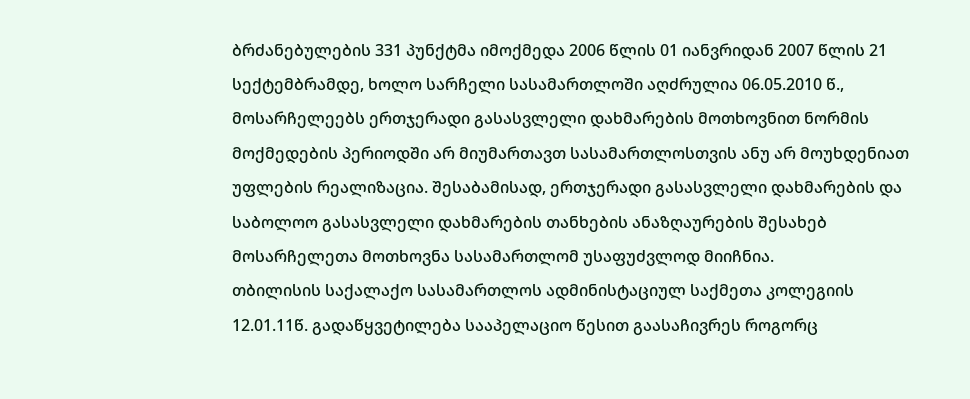ბრძანებულების 331 პუნქტმა იმოქმედა 2006 წლის 01 იანვრიდან 2007 წლის 21 სექტემბრამდე, ხოლო სარჩელი სასამართლოში აღძრულია 06.05.2010 წ., მოსარჩელეებს ერთჯერადი გასასვლელი დახმარების მოთხოვნით ნორმის მოქმედების პერიოდში არ მიუმართავთ სასამართლოსთვის ანუ არ მოუხდენიათ უფლების რეალიზაცია. შესაბამისად, ერთჯერადი გასასვლელი დახმარების და საბოლოო გასასვლელი დახმარების თანხების ანაზღაურების შესახებ მოსარჩელეთა მოთხოვნა სასამართლომ უსაფუძვლოდ მიიჩნია.
თბილისის საქალაქო სასამართლოს ადმინისტაციულ საქმეთა კოლეგიის 12.01.11წ. გადაწყვეტილება სააპელაციო წესით გაასაჩივრეს როგორც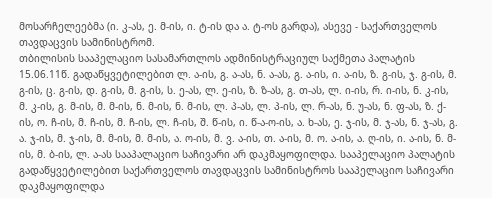მოსარჩელეებმა (ი. კ-ას, ე. მ-ის, ი. ტ-ის და ა. ტ-ოს გარდა), ასევე - საქართველოს თავდაცვის სამინისტრომ.
თბილისის სააპელაციო სასამართლოს ადმინისტრაციულ საქმეთა პალატის 15.06.11წ. გადაწყვეტილებით ლ. ა-ის, გ. ა-ას, ნ. ა-ას, გ. ა-ის, ი. ა-ის, ზ. გ-ის, ჯ. გ-ის, მ. გ-ის, ც. გ-ის, დ. გ-ის, მ. გ-ის, ს. ე-ას, ლ. ე-ის, ზ. ზ-ას, გ. თ-ას, ლ. ი-ის, რ. ი-ის, ნ. კ-ის, მ. კ-ის, გ. მ-ის, მ. მ-ის, ნ. მ-ის, ნ. მ-ის, ლ. პ-ას, ლ. პ-ის, ლ. რ-ას, ნ. უ-ას, ნ. ფ-ას, ზ. ქ-ის, ო. ჩ-ის, მ. ჩ-ის, მ. ჩ-ის, ლ. ჩ-ის, შ. წ-ის, ი. წ-ა-ო-ის, ა. ხ-ას, ე. ჯ-ის, მ. ჯ-ას, ნ. ჯ-ას, გ. ა. ჯ-ის, მ. ჯ-ის, მ. მ-ის, მ. მ-ის, ა. ო-ის, მ. ვ. ა-ის, თ. ა-ის, მ. ო. ა-ის, ა. ღ-ის, ი. ა-ის, ნ. მ-ის, მ. ბ-ის, ლ. ა-ას სააპალაციო საჩივარი არ დაკმაყოფილდა. სააპელაციო პალატის გადაწყვეტილებით საქართველოს თავდაცვის სამინისტროს სააპელაციო საჩივარი დაკმაყოფილდა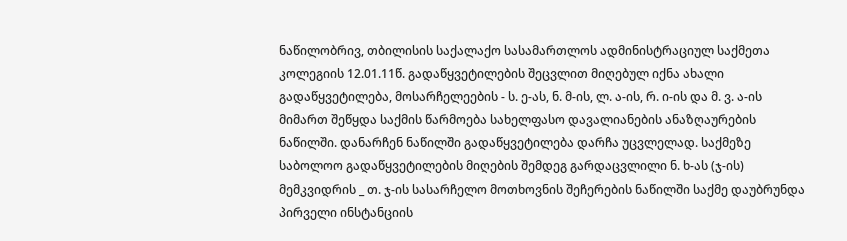ნაწილობრივ, თბილისის საქალაქო სასამართლოს ადმინისტრაციულ საქმეთა კოლეგიის 12.01.11წ. გადაწყვეტილების შეცვლით მიღებულ იქნა ახალი გადაწყვეტილება, მოსარჩელეების - ს. ე-ას, ნ. მ-ის, ლ. ა-ის, რ. ი-ის და მ. ვ. ა-ის მიმართ შეწყდა საქმის წარმოება სახელფასო დავალიანების ანაზღაურების ნაწილში. დანარჩენ ნაწილში გადაწყვეტილება დარჩა უცვლელად. საქმეზე საბოლოო გადაწყვეტილების მიღების შემდეგ გარდაცვლილი ნ. ხ-ას (ჯ-ის) მემკვიდრის _ თ. ჯ-ის სასარჩელო მოთხოვნის შეჩერების ნაწილში საქმე დაუბრუნდა პირველი ინსტანციის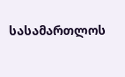სასამართლოს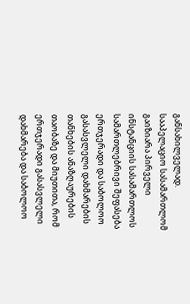განსახილველად.
სააპელაციო სასამართლომ გაიზიარა პირველი ინსტანციის სასამართლოს სამართლებრივი შეფასება ერთჯერადი და საბოლოო გასასვლელი დახმარების თანხების ანაზღაურების თაობაზე და მიუთითა, რომ ერთჯერადი გასასვლელი დახმარება და საბოლოო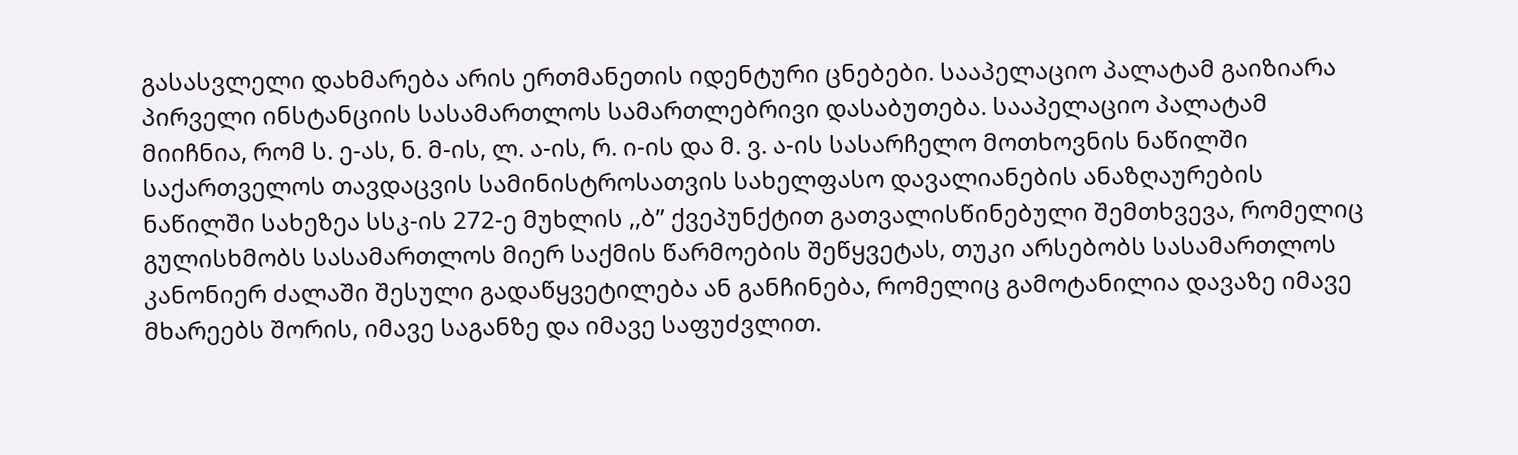გასასვლელი დახმარება არის ერთმანეთის იდენტური ცნებები. სააპელაციო პალატამ გაიზიარა პირველი ინსტანციის სასამართლოს სამართლებრივი დასაბუთება. სააპელაციო პალატამ მიიჩნია, რომ ს. ე-ას, ნ. მ-ის, ლ. ა-ის, რ. ი-ის და მ. ვ. ა-ის სასარჩელო მოთხოვნის ნაწილში საქართველოს თავდაცვის სამინისტროსათვის სახელფასო დავალიანების ანაზღაურების ნაწილში სახეზეა სსკ-ის 272-ე მუხლის ,,ბ” ქვეპუნქტით გათვალისწინებული შემთხვევა, რომელიც გულისხმობს სასამართლოს მიერ საქმის წარმოების შეწყვეტას, თუკი არსებობს სასამართლოს კანონიერ ძალაში შესული გადაწყვეტილება ან განჩინება, რომელიც გამოტანილია დავაზე იმავე მხარეებს შორის, იმავე საგანზე და იმავე საფუძვლით.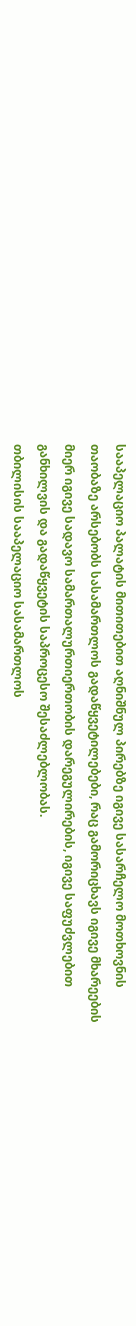სააპელაციო პალატის მითითებით აღნიშნულ პირებზე იგივე სასარჩელო მოთხოვნის თაობაზე არსებობს სასამართლოს გადაწყვეტილებები, რაც გამორიცხავს იგივე მხარეების მიერ იგივე სადავო სამართალურთიერთობის დარეგულირების, იგივე საფუძვლებით განხილვის და გადაწყვეტის საპროცესო შესაძლებლობას.
თბილისის სააპელაციო სასამართლოს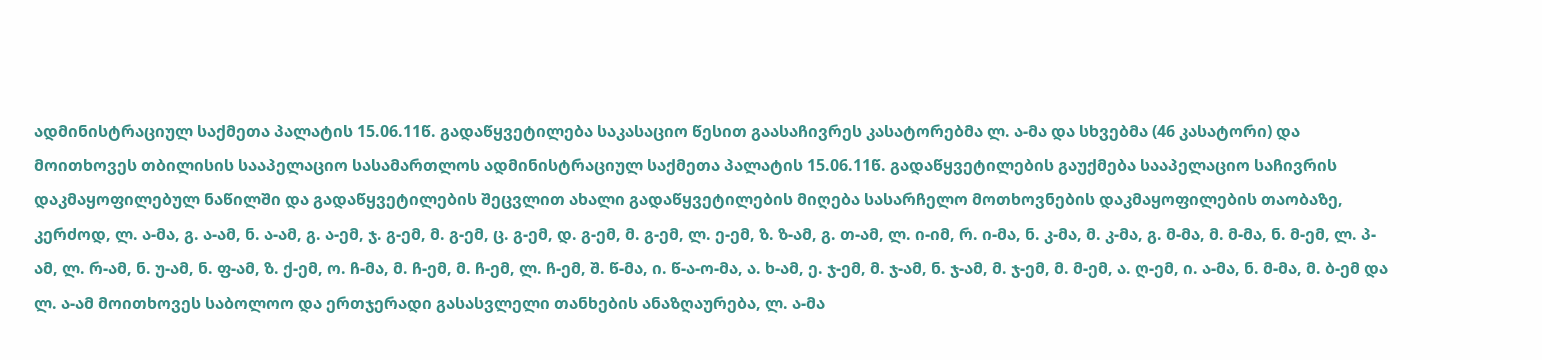ადმინისტრაციულ საქმეთა პალატის 15.06.11წ. გადაწყვეტილება საკასაციო წესით გაასაჩივრეს კასატორებმა ლ. ა-მა და სხვებმა (46 კასატორი) და მოითხოვეს თბილისის სააპელაციო სასამართლოს ადმინისტრაციულ საქმეთა პალატის 15.06.11წ. გადაწყვეტილების გაუქმება სააპელაციო საჩივრის დაკმაყოფილებულ ნაწილში და გადაწყვეტილების შეცვლით ახალი გადაწყვეტილების მიღება სასარჩელო მოთხოვნების დაკმაყოფილების თაობაზე, კერძოდ, ლ. ა-მა, გ. ა-ამ, ნ. ა-ამ, გ. ა-ემ, ჯ. გ-ემ, მ. გ-ემ, ც. გ-ემ, დ. გ-ემ, მ. გ-ემ, ლ. ე-ემ, ზ. ზ-ამ, გ. თ-ამ, ლ. ი-იმ, რ. ი-მა, ნ. კ-მა, მ. კ-მა, გ. მ-მა, მ. მ-მა, ნ. მ-ემ, ლ. პ-ამ, ლ. რ-ამ, ნ. უ-ამ, ნ. ფ-ამ, ზ. ქ-ემ, ო. ჩ-მა, მ. ჩ-ემ, მ. ჩ-ემ, ლ. ჩ-ემ, შ. წ-მა, ი. წ-ა-ო-მა, ა. ხ-ამ, ე. ჯ-ემ, მ. ჯ-ამ, ნ. ჯ-ამ, მ. ჯ-ემ, მ. მ-ემ, ა. ღ-ემ, ი. ა-მა, ნ. მ-მა, მ. ბ-ემ და ლ. ა-ამ მოითხოვეს საბოლოო და ერთჯერადი გასასვლელი თანხების ანაზღაურება, ლ. ა-მა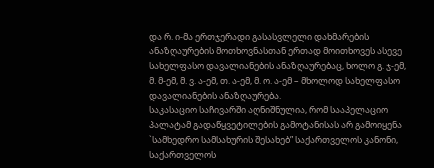და რ. ი-მა ერთჯერადი გასასვლელი დახმარების ანაზღაურების მოთხოვნასთან ერთად მოითხოვეს ასევე სახელფასო დავალიანების ანაზღაურებაც, ხოლო გ. ჯ-ემ, მ. მ-ემ, მ. ვ. ა-ემ, თ. ა-ემ, მ. ო. ა-ემ – მხოლოდ სახელფასო დავალიანების ანაზღაურება.
საკასაციო საჩივარში აღნიშნულია, რომ სააპელაციო პალატამ გადაწყვეტილების გამოტანისას არ გამოიყენა `სამხედრო სამსახურის შესახებ” საქართველოს კანონი, საქართველოს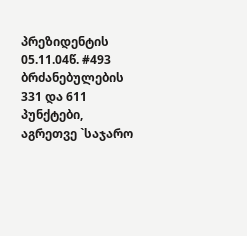პრეზიდენტის 05.11.04წ. #493 ბრძანებულების 331 და 611 პუნქტები, აგრეთვე `საჯარო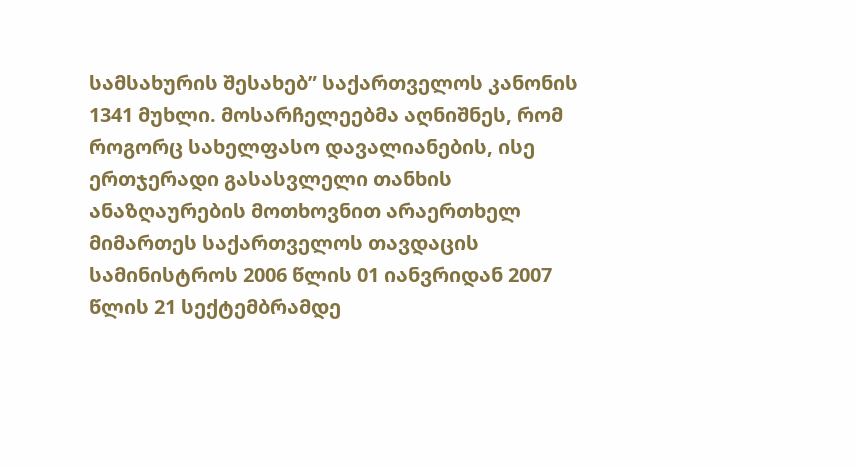სამსახურის შესახებ” საქართველოს კანონის 1341 მუხლი. მოსარჩელეებმა აღნიშნეს, რომ როგორც სახელფასო დავალიანების, ისე ერთჯერადი გასასვლელი თანხის ანაზღაურების მოთხოვნით არაერთხელ მიმართეს საქართველოს თავდაცის სამინისტროს 2006 წლის 01 იანვრიდან 2007 წლის 21 სექტემბრამდე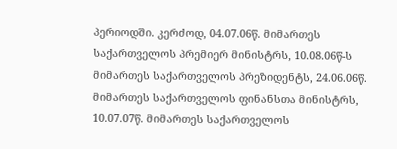პერიოდში. კერძოდ, 04.07.06წ. მიმართეს საქართველოს პრემიერ მინისტრს, 10.08.06წ-ს მიმართეს საქართველოს პრეზიდენტს, 24.06.06წ. მიმართეს საქართველოს ფინანსთა მინისტრს, 10.07.07წ. მიმართეს საქართველოს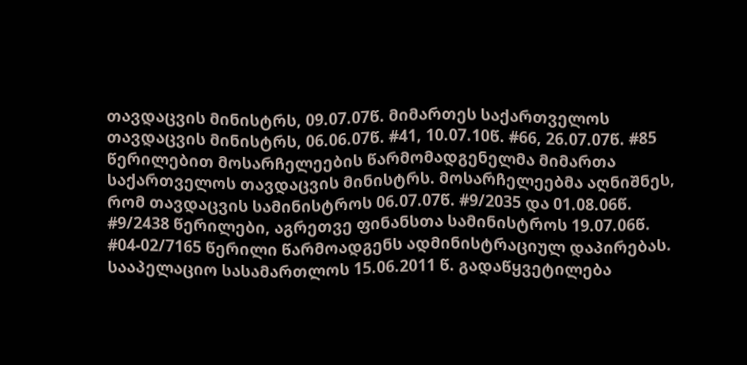თავდაცვის მინისტრს, 09.07.07წ. მიმართეს საქართველოს თავდაცვის მინისტრს, 06.06.07წ. #41, 10.07.10წ. #66, 26.07.07წ. #85 წერილებით მოსარჩელეების წარმომადგენელმა მიმართა საქართველოს თავდაცვის მინისტრს. მოსარჩელეებმა აღნიშნეს, რომ თავდაცვის სამინისტროს 06.07.07წ. #9/2035 და 01.08.06წ. #9/2438 წერილები, აგრეთვე ფინანსთა სამინისტროს 19.07.06წ. #04-02/7165 წერილი წარმოადგენს ადმინისტრაციულ დაპირებას.
სააპელაციო სასამართლოს 15.06.2011 წ. გადაწყვეტილება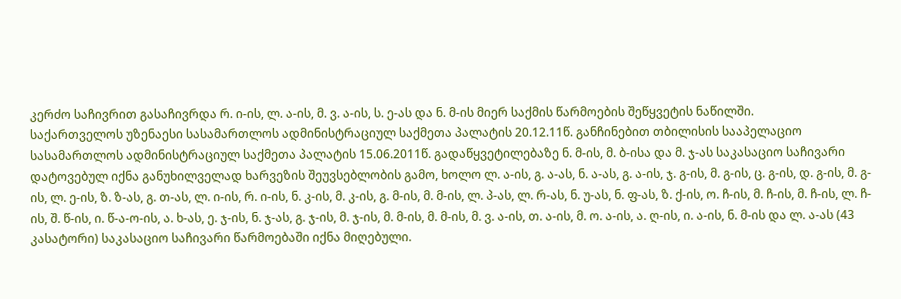კერძო საჩივრით გასაჩივრდა რ. ი-ის, ლ. ა-ის, მ. ვ. ა-ის, ს. ე-ას და ნ. მ-ის მიერ საქმის წარმოების შეწყვეტის ნაწილში.
საქართველოს უზენაესი სასამართლოს ადმინისტრაციულ საქმეთა პალატის 20.12.11წ. განჩინებით თბილისის სააპელაციო სასამართლოს ადმინისტრაციულ საქმეთა პალატის 15.06.2011წ. გადაწყვეტილებაზე ნ. მ-ის, მ. ბ-ისა და მ. ჯ-ას საკასაციო საჩივარი დატოვებულ იქნა განუხილველად ხარვეზის შეუვსებლობის გამო, ხოლო ლ. ა-ის, გ. ა-ას, ნ. ა-ას, გ. ა-ის, ჯ. გ-ის, მ. გ-ის, ც. გ-ის, დ. გ-ის, მ. გ-ის, ლ. ე-ის, ზ. ზ-ას, გ. თ-ას, ლ. ი-ის, რ. ი-ის, ნ. კ-ის, მ. კ-ის, გ. მ-ის, მ. მ-ის, ლ. პ-ას, ლ. რ-ას, ნ. უ-ას, ნ. ფ-ას, ზ. ქ-ის, ო. ჩ-ის, მ. ჩ-ის, მ. ჩ-ის, ლ. ჩ-ის, შ. წ-ის, ი. წ-ა-ო-ის, ა. ხ-ას, ე. ჯ-ის, ნ. ჯ-ას, გ. ჯ-ის, მ. ჯ-ის, მ. მ-ის, მ. მ-ის, მ. ვ. ა-ის, თ. ა-ის, მ. ო. ა-ის, ა. ღ-ის, ი. ა-ის, ნ. მ-ის და ლ. ა-ას (43 კასატორი) საკასაციო საჩივარი წარმოებაში იქნა მიღებული.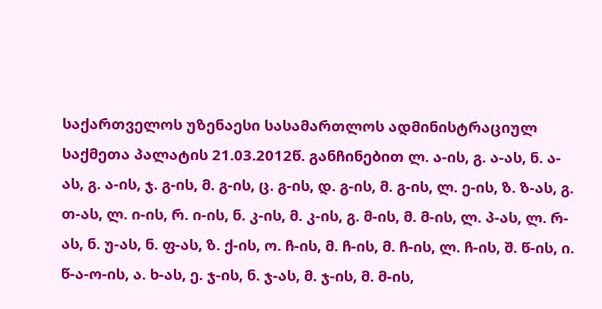საქართველოს უზენაესი სასამართლოს ადმინისტრაციულ საქმეთა პალატის 21.03.2012წ. განჩინებით ლ. ა-ის, გ. ა-ას, ნ. ა-ას, გ. ა-ის, ჯ. გ-ის, მ. გ-ის, ც. გ-ის, დ. გ-ის, მ. გ-ის, ლ. ე-ის, ზ. ზ-ას, გ. თ-ას, ლ. ი-ის, რ. ი-ის, ნ. კ-ის, მ. კ-ის, გ. მ-ის, მ. მ-ის, ლ. პ-ას, ლ. რ-ას, ნ. უ-ას, ნ. ფ-ას, ზ. ქ-ის, ო. ჩ-ის, მ. ჩ-ის, მ. ჩ-ის, ლ. ჩ-ის, შ. წ-ის, ი. წ-ა-ო-ის, ა. ხ-ას, ე. ჯ-ის, ნ. ჯ-ას, მ. ჯ-ის, მ. მ-ის,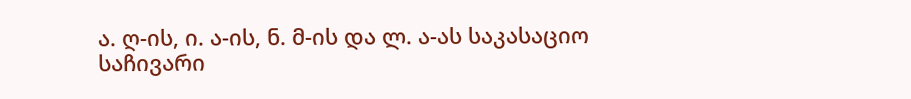ა. ღ-ის, ი. ა-ის, ნ. მ-ის და ლ. ა-ას საკასაციო საჩივარი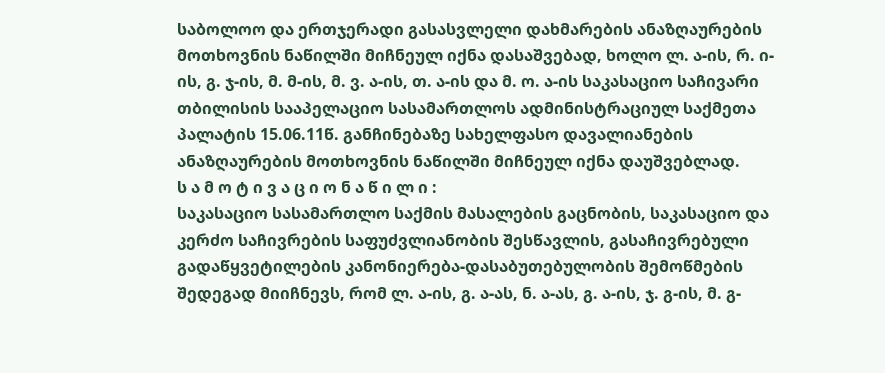საბოლოო და ერთჯერადი გასასვლელი დახმარების ანაზღაურების მოთხოვნის ნაწილში მიჩნეულ იქნა დასაშვებად, ხოლო ლ. ა-ის, რ. ი-ის, გ. ჯ-ის, მ. მ-ის, მ. ვ. ა-ის, თ. ა-ის და მ. ო. ა-ის საკასაციო საჩივარი თბილისის სააპელაციო სასამართლოს ადმინისტრაციულ საქმეთა პალატის 15.06.11წ. განჩინებაზე სახელფასო დავალიანების ანაზღაურების მოთხოვნის ნაწილში მიჩნეულ იქნა დაუშვებლად.
ს ა მ ო ტ ი ვ ა ც ი ო ნ ა წ ი ლ ი :
საკასაციო სასამართლო საქმის მასალების გაცნობის, საკასაციო და კერძო საჩივრების საფუძვლიანობის შესწავლის, გასაჩივრებული გადაწყვეტილების კანონიერება-დასაბუთებულობის შემოწმების შედეგად მიიჩნევს, რომ ლ. ა-ის, გ. ა-ას, ნ. ა-ას, გ. ა-ის, ჯ. გ-ის, მ. გ-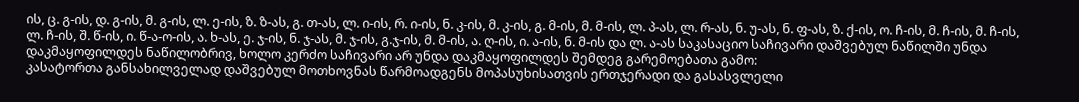ის, ც. გ-ის, დ. გ-ის, მ. გ-ის, ლ. ე-ის, ზ. ზ-ას, გ. თ-ას, ლ. ი-ის, რ. ი-ის, ნ. კ-ის, მ. კ-ის, გ. მ-ის, მ. მ-ის, ლ. პ-ას, ლ. რ-ას, ნ. უ-ას, ნ. ფ-ას, ზ. ქ-ის, ო. ჩ-ის, მ. ჩ-ის, მ. ჩ-ის, ლ. ჩ-ის, შ. წ-ის, ი. წ-ა-ო-ის, ა. ხ-ას, ე. ჯ-ის, ნ. ჯ-ას, მ. ჯ-ის, გ.ჯ-ის, მ. მ-ის, ა. ღ-ის, ი. ა-ის, ნ. მ-ის და ლ. ა-ას საკასაციო საჩივარი დაშვებულ ნაწილში უნდა დაკმაყოფილდეს ნაწილობრივ, ხოლო კერძო საჩივარი არ უნდა დაკმაყოფილდეს შემდეგ გარემოებათა გამო:
კასატორთა განსახილველად დაშვებულ მოთხოვნას წარმოადგენს მოპასუხისათვის ერთჯერადი და გასასვლელი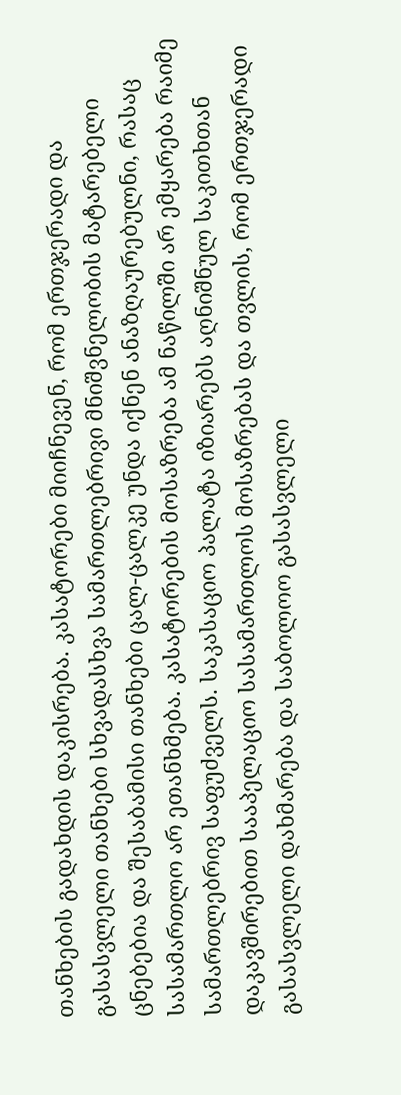თანხების გადახდის დაკისრება. კასატორები მიიჩნევენ, რომ ერთჯერადი და გასასვლელი თანხები სხვადასხვა სამართლებრივი მნიშვნელობის მატარებელი ცნებებია და შესაბამისი თანხები ცალ-ცალკე უნდა იქნენ ანაზღაურებულნი, რასაც სასამართლო არ ეთანხმება. კასატორების მოსაზრება ამ ნაწილში არ ემყარება რაიმე სამართლებრივ საფუძველს. საკასაციო პალატა იზიარებს აღნიშნულ საკითხთან დაკავშირებით სააპელაციო სასამართლოს მოსაზრებას და თვლის, რომ ერთჯერადი გასასვლელი დახმარება და საბოლოო გასასვლელი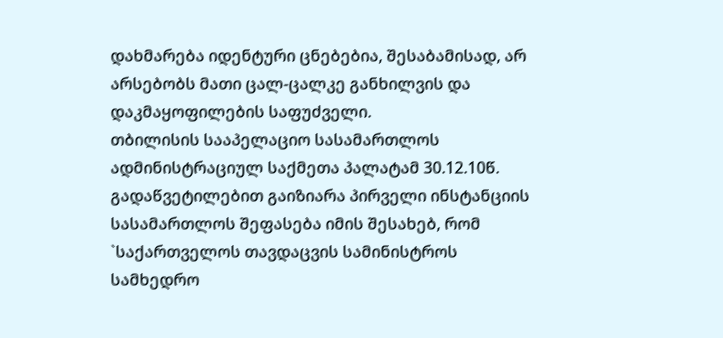დახმარება იდენტური ცნებებია, შესაბამისად, არ არსებობს მათი ცალ-ცალკე განხილვის და დაკმაყოფილების საფუძველი.
თბილისის სააპელაციო სასამართლოს ადმინისტრაციულ საქმეთა პალატამ 30.12.10წ. გადაწვეტილებით გაიზიარა პირველი ინსტანციის სასამართლოს შეფასება იმის შესახებ, რომ `საქართველოს თავდაცვის სამინისტროს სამხედრო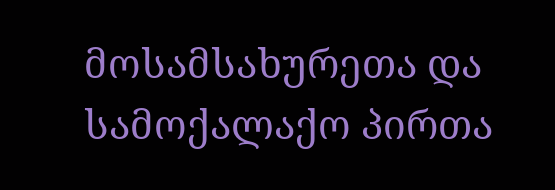მოსამსახურეთა და სამოქალაქო პირთა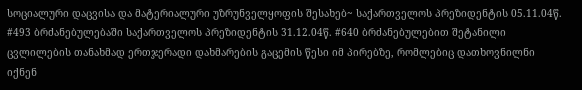სოციალური დაცვისა და მატერიალური უზრუნველყოფის შესახებ~ საქართველოს პრეზიდენტის 05.11.04წ. #493 ბრძანებულებაში საქართველოს პრეზიდენტის 31.12.04წ. #640 ბრძანებულებით შეტანილი ცვლილების თანახმად ერთჯერადი დახმარების გაცემის წესი იმ პირებზე, რომლებიც დათხოვნილნი იქნენ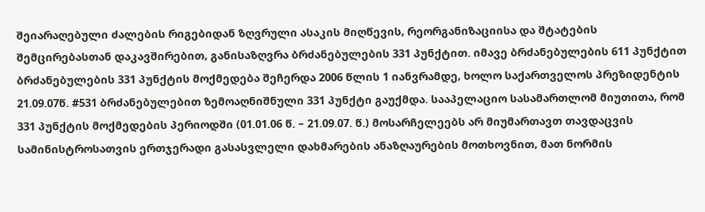შეიარაღებული ძალების რიგებიდან ზღვრული ასაკის მიღწევის, რეორგანიზაციისა და შტატების შემცირებასთან დაკავშირებით, განისაზღვრა ბრძანებულების 331 პუნქტით. იმავე ბრძანებულების 611 პუნქტით ბრძანებულების 331 პუნქტის მოქმედება შეჩერდა 2006 წლის 1 იანვრამდე, ხოლო საქართველოს პრეზიდენტის 21.09.07წ. #531 ბრძანებულებით ზემოაღნიშნული 331 პუნქტი გაუქმდა. სააპელაციო სასამართლომ მიუთითა, რომ 331 პუნქტის მოქმედების პერიოდში (01.01.06 წ. – 21.09.07. წ.) მოსარჩელეებს არ მიუმართავთ თავდაცვის სამინისტროსათვის ერთჯერადი გასასვლელი დახმარების ანაზღაურების მოთხოვნით, მათ ნორმის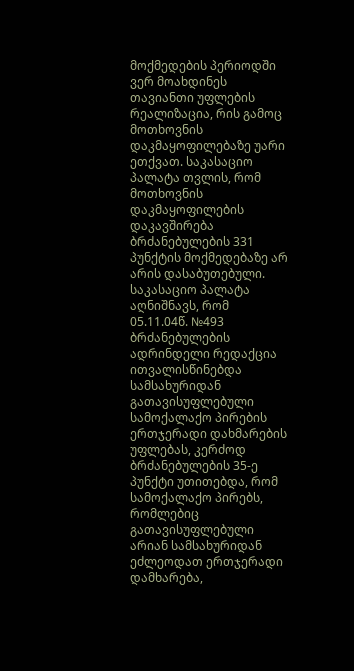მოქმედების პერიოდში ვერ მოახდინეს თავიანთი უფლების რეალიზაცია, რის გამოც მოთხოვნის დაკმაყოფილებაზე უარი ეთქვათ. საკასაციო პალატა თვლის, რომ მოთხოვნის დაკმაყოფილების დაკავშირება ბრძანებულების 331 პუნქტის მოქმედებაზე არ არის დასაბუთებული. საკასაციო პალატა აღნიშნავს, რომ 05.11.04წ. №493 ბრძანებულების ადრინდელი რედაქცია ითვალისწინებდა სამსახურიდან გათავისუფლებული სამოქალაქო პირების ერთჯერადი დახმარების უფლებას, კერძოდ ბრძანებულების 35-ე პუნქტი უთითებდა, რომ სამოქალაქო პირებს, რომლებიც გათავისუფლებული არიან სამსახურიდან ეძლეოდათ ერთჯერადი დამხარება,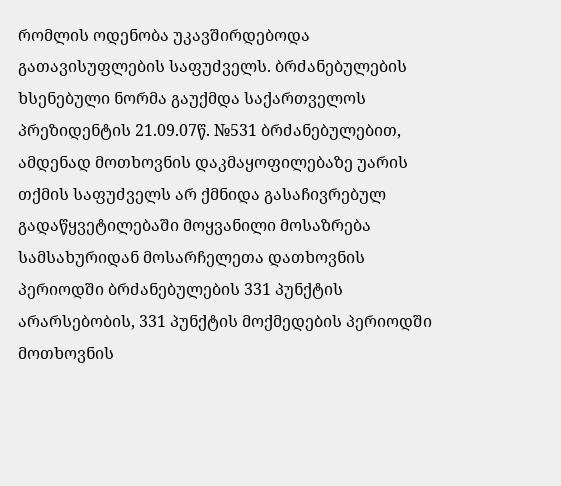რომლის ოდენობა უკავშირდებოდა გათავისუფლების საფუძველს. ბრძანებულების ხსენებული ნორმა გაუქმდა საქართველოს პრეზიდენტის 21.09.07წ. №531 ბრძანებულებით, ამდენად მოთხოვნის დაკმაყოფილებაზე უარის თქმის საფუძველს არ ქმნიდა გასაჩივრებულ გადაწყვეტილებაში მოყვანილი მოსაზრება სამსახურიდან მოსარჩელეთა დათხოვნის პერიოდში ბრძანებულების 331 პუნქტის არარსებობის, 331 პუნქტის მოქმედების პერიოდში მოთხოვნის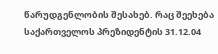წარუდგენლობის შესახებ. რაც შეეხება საქართველოს პრეზიდენტის 31.12.04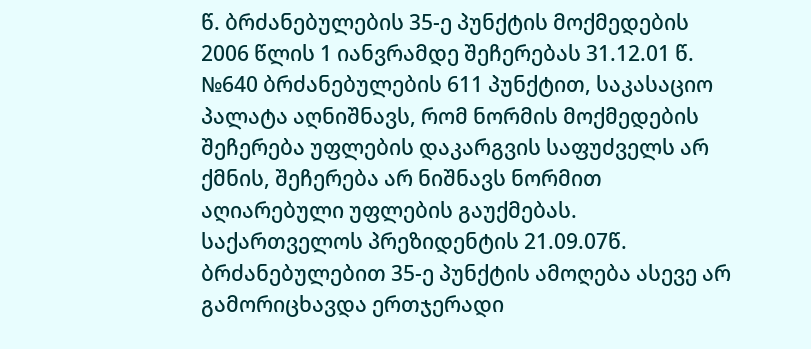წ. ბრძანებულების 35-ე პუნქტის მოქმედების 2006 წლის 1 იანვრამდე შეჩერებას 31.12.01 წ. №640 ბრძანებულების 611 პუნქტით, საკასაციო პალატა აღნიშნავს, რომ ნორმის მოქმედების შეჩერება უფლების დაკარგვის საფუძველს არ ქმნის, შეჩერება არ ნიშნავს ნორმით აღიარებული უფლების გაუქმებას. საქართველოს პრეზიდენტის 21.09.07წ. ბრძანებულებით 35-ე პუნქტის ამოღება ასევე არ გამორიცხავდა ერთჯერადი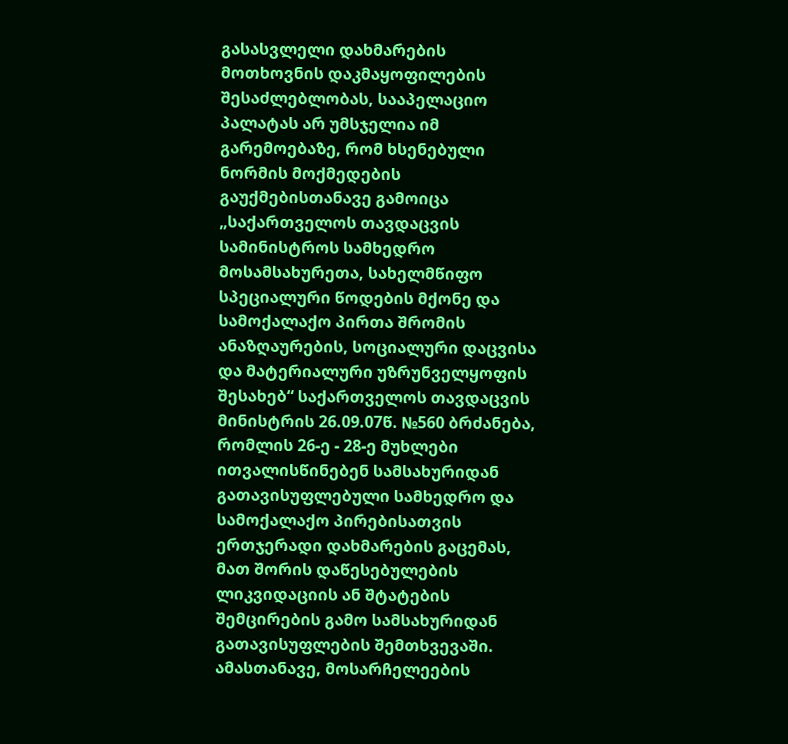გასასვლელი დახმარების მოთხოვნის დაკმაყოფილების შესაძლებლობას, სააპელაციო პალატას არ უმსჯელია იმ გარემოებაზე, რომ ხსენებული ნორმის მოქმედების გაუქმებისთანავე გამოიცა „საქართველოს თავდაცვის სამინისტროს სამხედრო მოსამსახურეთა, სახელმწიფო სპეციალური წოდების მქონე და სამოქალაქო პირთა შრომის ანაზღაურების, სოციალური დაცვისა და მატერიალური უზრუნველყოფის შესახებ“ საქართველოს თავდაცვის მინისტრის 26.09.07წ. №560 ბრძანება, რომლის 26-ე - 28-ე მუხლები ითვალისწინებენ სამსახურიდან გათავისუფლებული სამხედრო და სამოქალაქო პირებისათვის ერთჯერადი დახმარების გაცემას, მათ შორის დაწესებულების ლიკვიდაციის ან შტატების შემცირების გამო სამსახურიდან გათავისუფლების შემთხვევაში. ამასთანავე, მოსარჩელეების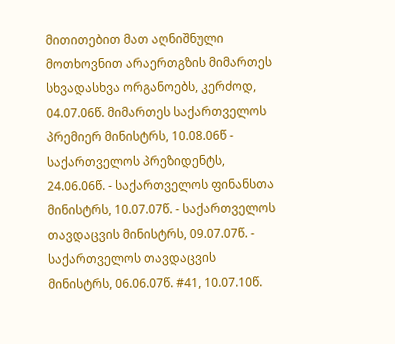მითითებით მათ აღნიშნული მოთხოვნით არაერთგზის მიმართეს სხვადასხვა ორგანოებს, კერძოდ, 04.07.06წ. მიმართეს საქართველოს პრემიერ მინისტრს, 10.08.06წ - საქართველოს პრეზიდენტს, 24.06.06წ. - საქართველოს ფინანსთა მინისტრს, 10.07.07წ. - საქართველოს თავდაცვის მინისტრს, 09.07.07წ. - საქართველოს თავდაცვის მინისტრს, 06.06.07წ. #41, 10.07.10წ.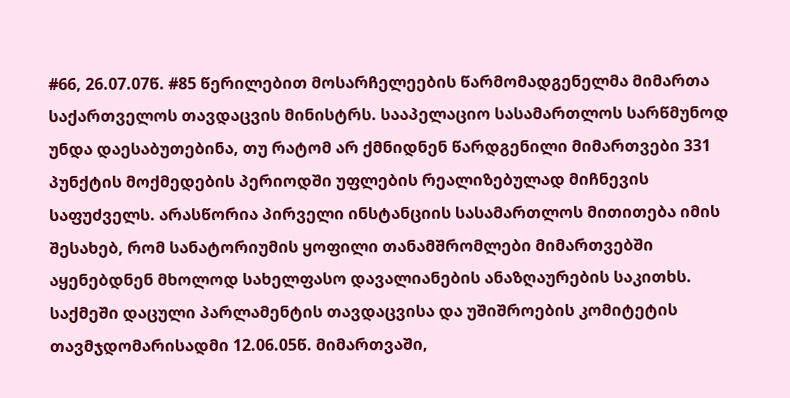#66, 26.07.07წ. #85 წერილებით მოსარჩელეების წარმომადგენელმა მიმართა საქართველოს თავდაცვის მინისტრს. სააპელაციო სასამართლოს სარწმუნოდ უნდა დაესაბუთებინა, თუ რატომ არ ქმნიდნენ წარდგენილი მიმართვები 331 პუნქტის მოქმედების პერიოდში უფლების რეალიზებულად მიჩნევის საფუძველს. არასწორია პირველი ინსტანციის სასამართლოს მითითება იმის შესახებ, რომ სანატორიუმის ყოფილი თანამშრომლები მიმართვებში აყენებდნენ მხოლოდ სახელფასო დავალიანების ანაზღაურების საკითხს. საქმეში დაცული პარლამენტის თავდაცვისა და უშიშროების კომიტეტის თავმჯდომარისადმი 12.06.05წ. მიმართვაში,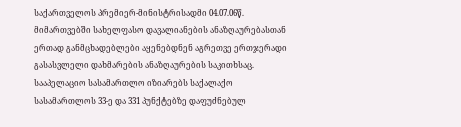საქართველოს პრემიერ-მინისტრისადმი 04.07.06წ. მიმართვებში სახელფასო დავალიანების ანაზღაურებასთან ერთად განმცხადებლები აყენებდნენ აგრეთვე ერთჯერადი გასასვლელი დახმარების ანაზღაურების საკითხსაც.
სააპელაციო სასამართლო იზიარებს საქალაქო სასამართლოს 33-ე და 331 პუნქტებზე დაფუძნებულ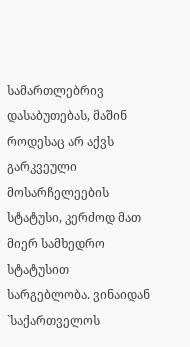სამართლებრივ დასაბუთებას, მაშინ როდესაც არ აქვს გარკვეული მოსარჩელეების სტატუსი, კერძოდ მათ მიერ სამხედრო სტატუსით სარგებლობა. ვინაიდან `საქართველოს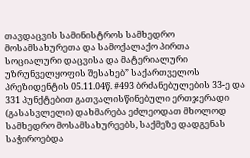თავდაცვის სამინისტროს სამხედრო მოსამსახურეთა და სამოქალაქო პირთა სოციალური დაცვისა და მატერიალური უზრუნველყოფის შესახებ” საქართველოს პრეზიდენტის 05.11.04წ. #493 ბრძანებულების 33-ე და 331 პუნქტებით გათვალისწინებული ერთჯერადი (გასასვლელი) დახმარება ეძლეოდათ მხოლოდ სამხედრო მოსამსახურეებს, საქმეზე დადგენას საჭიროებდა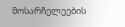მოსარჩელეების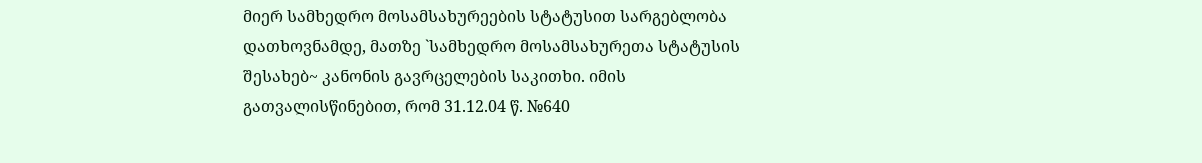მიერ სამხედრო მოსამსახურეების სტატუსით სარგებლობა დათხოვნამდე, მათზე `სამხედრო მოსამსახურეთა სტატუსის შესახებ~ კანონის გავრცელების საკითხი. იმის გათვალისწინებით, რომ 31.12.04 წ. №640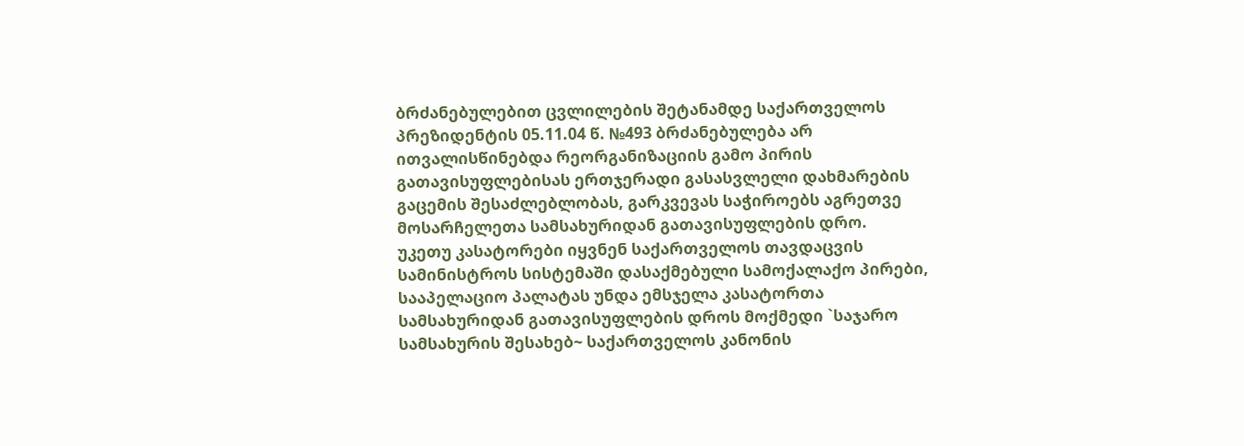ბრძანებულებით ცვლილების შეტანამდე საქართველოს პრეზიდენტის 05.11.04 წ. №493 ბრძანებულება არ ითვალისწინებდა რეორგანიზაციის გამო პირის გათავისუფლებისას ერთჯერადი გასასვლელი დახმარების გაცემის შესაძლებლობას, გარკვევას საჭიროებს აგრეთვე მოსარჩელეთა სამსახურიდან გათავისუფლების დრო.
უკეთუ კასატორები იყვნენ საქართველოს თავდაცვის სამინისტროს სისტემაში დასაქმებული სამოქალაქო პირები, სააპელაციო პალატას უნდა ემსჯელა კასატორთა სამსახურიდან გათავისუფლების დროს მოქმედი `საჯარო სამსახურის შესახებ~ საქართველოს კანონის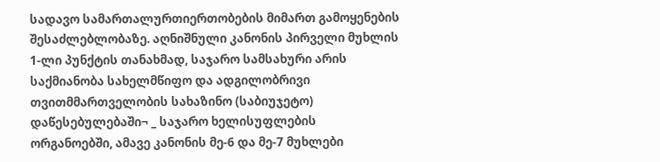სადავო სამართალურთიერთობების მიმართ გამოყენების შესაძლებლობაზე. აღნიშნული კანონის პირველი მუხლის 1-ლი პუნქტის თანახმად, საჯარო სამსახური არის საქმიანობა სახელმწიფო და ადგილობრივი თვითმმართველობის სახაზინო (საბიუჯეტო) დაწესებულებაში¬ _ საჯარო ხელისუფლების ორგანოებში, ამავე კანონის მე-6 და მე-7 მუხლები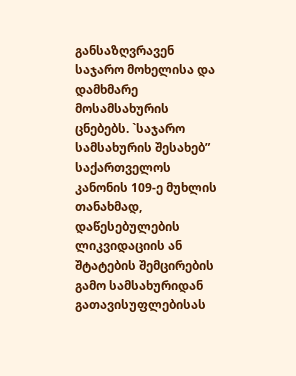განსაზღვრავენ საჯარო მოხელისა და დამხმარე მოსამსახურის ცნებებს. `საჯარო სამსახურის შესახებ” საქართველოს კანონის 109-ე მუხლის თანახმად, დაწესებულების ლიკვიდაციის ან შტატების შემცირების გამო სამსახურიდან გათავისუფლებისას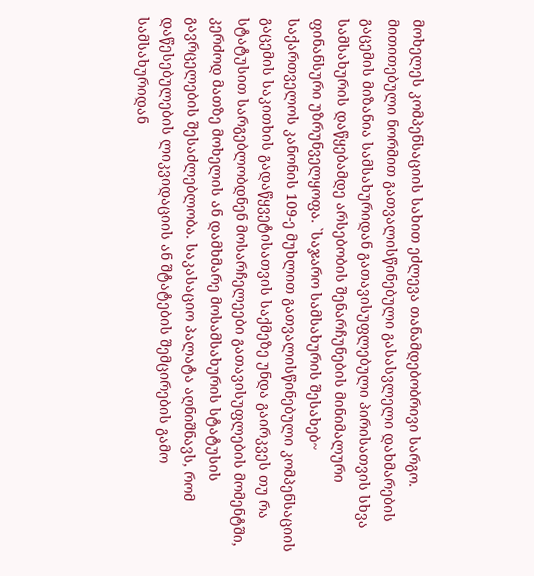მოხელეს კომპენსაციის სახით ეძლევა თანამდებობრივი სარგო. მითითებული ნორმით გათვალისწინებული გასასვლელი დახმარების გაცემის მიზანია სამსახურიდან გათავისუფლებული პირისათვის სხვა სამსახურის დაწყებამდე არსებობის შენარჩუნების მინიმალური ფინანსური უზრუნველყოფა. `საჯარო სამსახურის შესახებ~ საქართველოს კანონის 109-ე მუხლით გათვალისწინებული კომპენსაციის გაცემის საკითხის გადაწყვეტისათვის საქმეზე უნდა გაირკვეს თუ რა სტატუსით სარგებლობდნენ მოსარჩელეები გათავისუფლების მომენტში, კერძოდ მათზე მოხელის ან დამხმარე მოსამსახურის სტატუსის გავრცელების შესაძლებლობა. საკასაციო პალატა აღნიშნავს, რომ დაწესებულების ლიკვიდაციის ან შტატების შემცირების გამო სამსახურიდან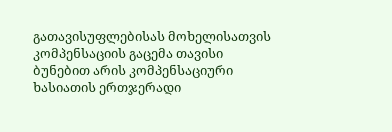გათავისუფლებისას მოხელისათვის კომპენსაციის გაცემა თავისი ბუნებით არის კომპენსაციური ხასიათის ერთჯერადი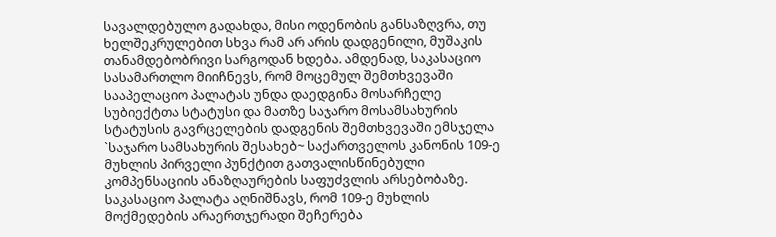სავალდებულო გადახდა, მისი ოდენობის განსაზღვრა, თუ ხელშეკრულებით სხვა რამ არ არის დადგენილი, მუშაკის თანამდებობრივი სარგოდან ხდება. ამდენად, საკასაციო სასამართლო მიიჩნევს, რომ მოცემულ შემთხვევაში სააპელაციო პალატას უნდა დაედგინა მოსარჩელე სუბიექტთა სტატუსი და მათზე საჯარო მოსამსახურის სტატუსის გავრცელების დადგენის შემთხვევაში ემსჯელა `საჯარო სამსახურის შესახებ~ საქართველოს კანონის 109-ე მუხლის პირველი პუნქტით გათვალისწინებული კომპენსაციის ანაზღაურების საფუძვლის არსებობაზე. საკასაციო პალატა აღნიშნავს, რომ 109-ე მუხლის მოქმედების არაერთჯერადი შეჩერება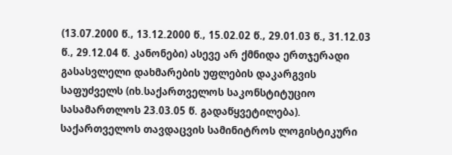(13.07.2000 წ., 13.12.2000 წ., 15.02.02 წ., 29.01.03 წ., 31.12.03 წ., 29.12.04 წ. კანონები) ასევე არ ქმნიდა ერთჯერადი გასასვლელი დახმარების უფლების დაკარგვის საფუძველს (იხ.საქართველოს საკონსტიტუციო სასამართლოს 23.03.05 წ. გადაწყვეტილება).
საქართველოს თავდაცვის სამინიტროს ლოგისტიკური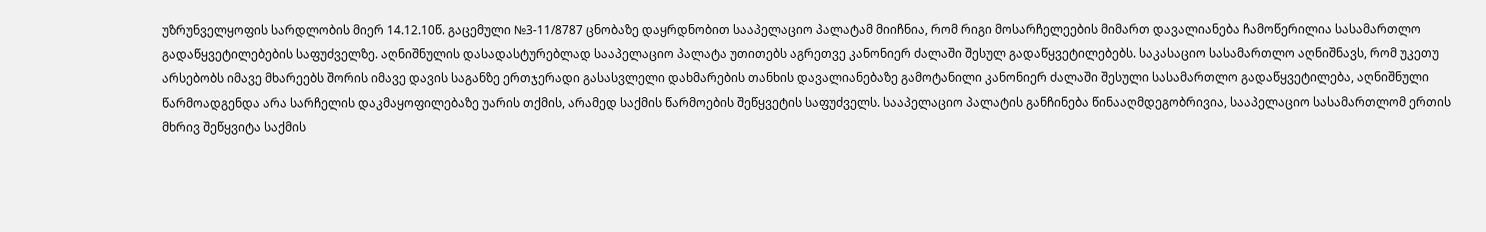უზრუნველყოფის სარდლობის მიერ 14.12.10წ. გაცემული №3-11/8787 ცნობაზე დაყრდნობით სააპელაციო პალატამ მიიჩნია, რომ რიგი მოსარჩელეების მიმართ დავალიანება ჩამოწერილია სასამართლო გადაწყვეტილებების საფუძველზე. აღნიშნულის დასადასტურებლად სააპელაციო პალატა უთითებს აგრეთვე კანონიერ ძალაში შესულ გადაწყვეტილებებს. საკასაციო სასამართლო აღნიშნავს, რომ უკეთუ არსებობს იმავე მხარეებს შორის იმავე დავის საგანზე ერთჯერადი გასასვლელი დახმარების თანხის დავალიანებაზე გამოტანილი კანონიერ ძალაში შესული სასამართლო გადაწყვეტილება, აღნიშნული წარმოადგენდა არა სარჩელის დაკმაყოფილებაზე უარის თქმის, არამედ საქმის წარმოების შეწყვეტის საფუძველს. სააპელაციო პალატის განჩინება წინააღმდეგობრივია, სააპელაციო სასამართლომ ერთის მხრივ შეწყვიტა საქმის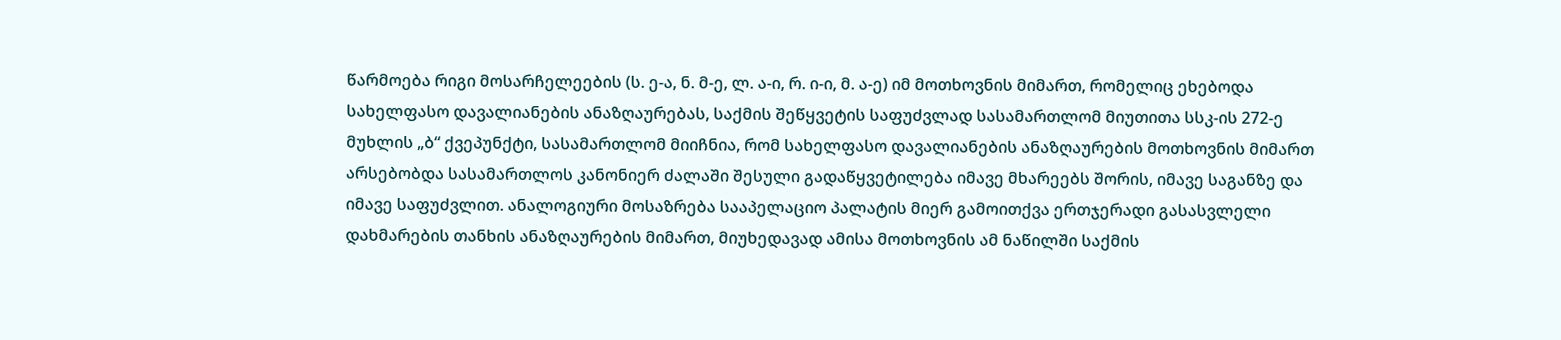წარმოება რიგი მოსარჩელეების (ს. ე-ა, ნ. მ-ე, ლ. ა-ი, რ. ი-ი, მ. ა-ე) იმ მოთხოვნის მიმართ, რომელიც ეხებოდა სახელფასო დავალიანების ანაზღაურებას, საქმის შეწყვეტის საფუძვლად სასამართლომ მიუთითა სსკ-ის 272-ე მუხლის „ბ“ ქვეპუნქტი, სასამართლომ მიიჩნია, რომ სახელფასო დავალიანების ანაზღაურების მოთხოვნის მიმართ არსებობდა სასამართლოს კანონიერ ძალაში შესული გადაწყვეტილება იმავე მხარეებს შორის, იმავე საგანზე და იმავე საფუძვლით. ანალოგიური მოსაზრება სააპელაციო პალატის მიერ გამოითქვა ერთჯერადი გასასვლელი დახმარების თანხის ანაზღაურების მიმართ, მიუხედავად ამისა მოთხოვნის ამ ნაწილში საქმის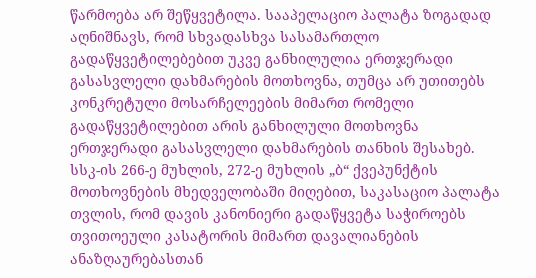წარმოება არ შეწყვეტილა. სააპელაციო პალატა ზოგადად აღნიშნავს, რომ სხვადასხვა სასამართლო გადაწყვეტილებებით უკვე განხილულია ერთჯერადი გასასვლელი დახმარების მოთხოვნა, თუმცა არ უთითებს კონკრეტული მოსარჩელეების მიმართ რომელი გადაწყვეტილებით არის განხილული მოთხოვნა ერთჯერადი გასასვლელი დახმარების თანხის შესახებ. სსკ-ის 266-ე მუხლის, 272-ე მუხლის „ბ“ ქვეპუნქტის მოთხოვნების მხედველობაში მიღებით, საკასაციო პალატა თვლის, რომ დავის კანონიერი გადაწყვეტა საჭიროებს თვითოეული კასატორის მიმართ დავალიანების ანაზღაურებასთან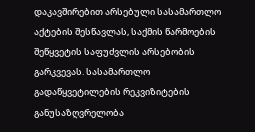დაკავშირებით არსებული სასამართლო აქტების შესწავლას, საქმის წარმოების შეწყვეტის საფუძვლის არსებობის გარკვევას. სასამართლო გადაწყვეტილების რეკვიზიტების განუსაზღვრელობა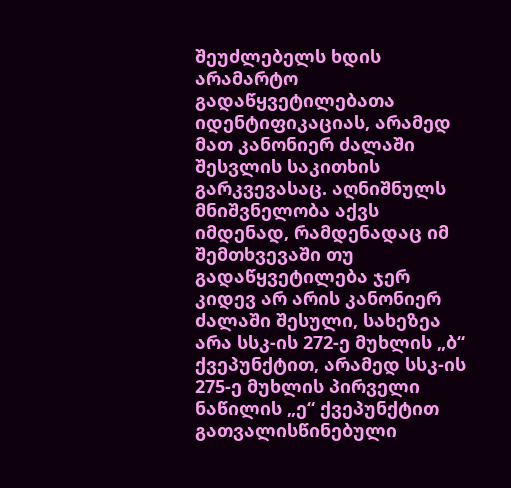შეუძლებელს ხდის არამარტო გადაწყვეტილებათა იდენტიფიკაციას, არამედ მათ კანონიერ ძალაში შესვლის საკითხის გარკვევასაც. აღნიშნულს მნიშვნელობა აქვს იმდენად, რამდენადაც იმ შემთხვევაში თუ გადაწყვეტილება ჯერ კიდევ არ არის კანონიერ ძალაში შესული, სახეზეა არა სსკ-ის 272-ე მუხლის „ბ“ ქვეპუნქტით, არამედ სსკ-ის 275-ე მუხლის პირველი ნაწილის „ე“ ქვეპუნქტით გათვალისწინებული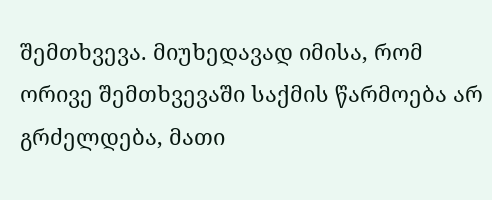შემთხვევა. მიუხედავად იმისა, რომ ორივე შემთხვევაში საქმის წარმოება არ გრძელდება, მათი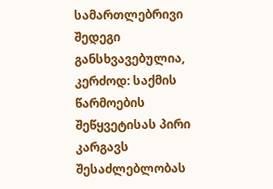სამართლებრივი შედეგი განსხვავებულია, კერძოდ: საქმის წარმოების შეწყვეტისას პირი კარგავს შესაძლებლობას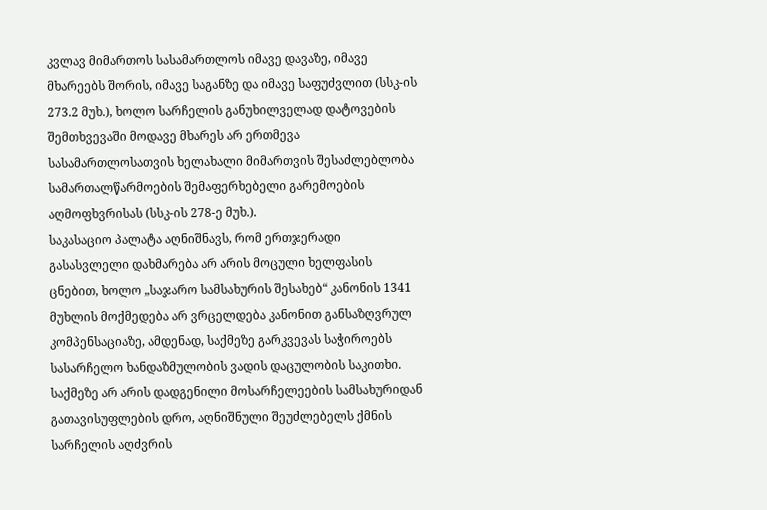კვლავ მიმართოს სასამართლოს იმავე დავაზე, იმავე მხარეებს შორის, იმავე საგანზე და იმავე საფუძვლით (სსკ-ის 273.2 მუხ.), ხოლო სარჩელის განუხილველად დატოვების შემთხვევაში მოდავე მხარეს არ ერთმევა სასამართლოსათვის ხელახალი მიმართვის შესაძლებლობა სამართალწარმოების შემაფერხებელი გარემოების აღმოფხვრისას (სსკ-ის 278-ე მუხ.).
საკასაციო პალატა აღნიშნავს, რომ ერთჯერადი გასასვლელი დახმარება არ არის მოცული ხელფასის ცნებით, ხოლო „საჯარო სამსახურის შესახებ“ კანონის 1341 მუხლის მოქმედება არ ვრცელდება კანონით განსაზღვრულ კომპენსაციაზე, ამდენად, საქმეზე გარკვევას საჭიროებს სასარჩელო ხანდაზმულობის ვადის დაცულობის საკითხი. საქმეზე არ არის დადგენილი მოსარჩელეების სამსახურიდან გათავისუფლების დრო, აღნიშნული შეუძლებელს ქმნის სარჩელის აღძვრის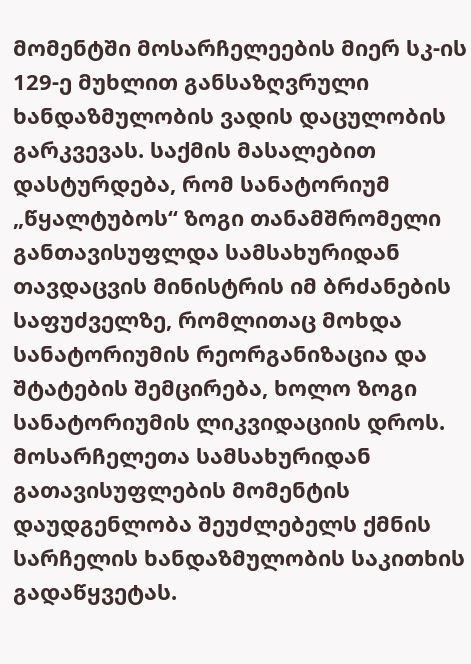მომენტში მოსარჩელეების მიერ სკ-ის 129-ე მუხლით განსაზღვრული ხანდაზმულობის ვადის დაცულობის გარკვევას. საქმის მასალებით დასტურდება, რომ სანატორიუმ „წყალტუბოს“ ზოგი თანამშრომელი განთავისუფლდა სამსახურიდან თავდაცვის მინისტრის იმ ბრძანების საფუძველზე, რომლითაც მოხდა სანატორიუმის რეორგანიზაცია და შტატების შემცირება, ხოლო ზოგი სანატორიუმის ლიკვიდაციის დროს. მოსარჩელეთა სამსახურიდან გათავისუფლების მომენტის დაუდგენლობა შეუძლებელს ქმნის სარჩელის ხანდაზმულობის საკითხის გადაწყვეტას.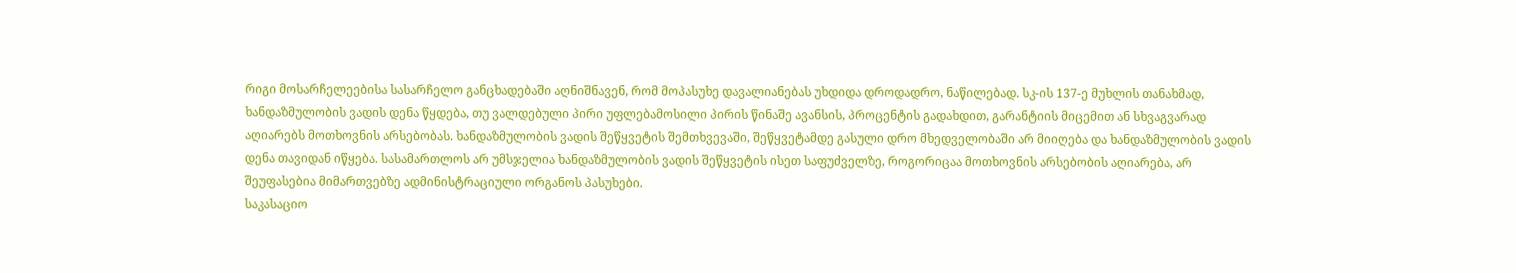რიგი მოსარჩელეებისა სასარჩელო განცხადებაში აღნიშნავენ, რომ მოპასუხე დავალიანებას უხდიდა დროდადრო, ნაწილებად. სკ-ის 137-ე მუხლის თანახმად, ხანდაზმულობის ვადის დენა წყდება, თუ ვალდებული პირი უფლებამოსილი პირის წინაშე ავანსის, პროცენტის გადახდით, გარანტიის მიცემით ან სხვაგვარად აღიარებს მოთხოვნის არსებობას. ხანდაზმულობის ვადის შეწყვეტის შემთხვევაში, შეწყვეტამდე გასული დრო მხედველობაში არ მიიღება და ხანდაზმულობის ვადის დენა თავიდან იწყება. სასამართლოს არ უმსჯელია ხანდაზმულობის ვადის შეწყვეტის ისეთ საფუძველზე, როგორიცაა მოთხოვნის არსებობის აღიარება, არ შეუფასებია მიმართვებზე ადმინისტრაციული ორგანოს პასუხები.
საკასაციო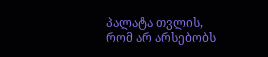პალატა თვლის, რომ არ არსებობს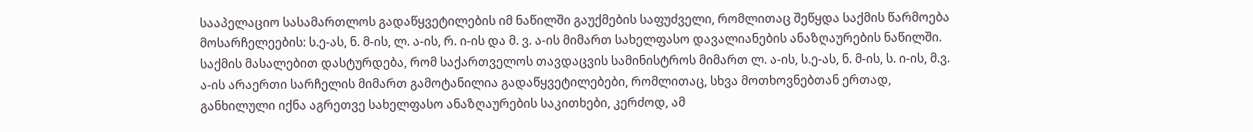სააპელაციო სასამართლოს გადაწყვეტილების იმ ნაწილში გაუქმების საფუძველი, რომლითაც შეწყდა საქმის წარმოება მოსარჩელეების: ს.ე-ას, ნ. მ-ის, ლ. ა-ის, რ. ი-ის და მ. ვ. ა-ის მიმართ სახელფასო დავალიანების ანაზღაურების ნაწილში. საქმის მასალებით დასტურდება, რომ საქართველოს თავდაცვის სამინისტროს მიმართ ლ. ა-ის, ს.ე-ას, ნ. მ-ის, ს. ი-ის, მ.ვ. ა-ის არაერთი სარჩელის მიმართ გამოტანილია გადაწყვეტილებები, რომლითაც, სხვა მოთხოვნებთან ერთად, განხილული იქნა აგრეთვე სახელფასო ანაზღაურების საკითხები, კერძოდ, ამ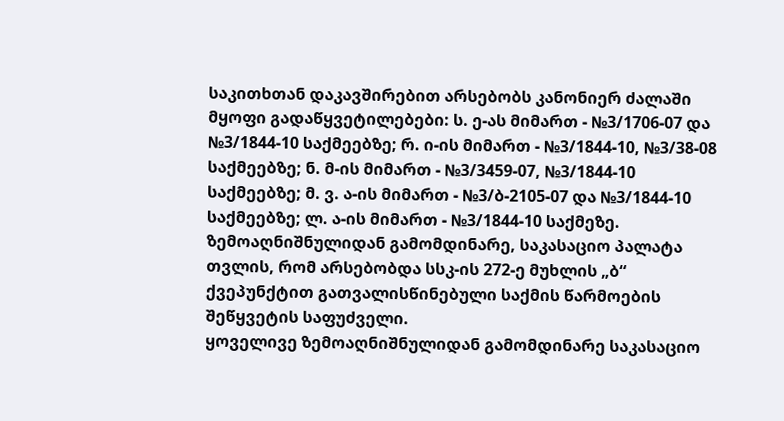საკითხთან დაკავშირებით არსებობს კანონიერ ძალაში მყოფი გადაწყვეტილებები: ს. ე-ას მიმართ - №3/1706-07 და №3/1844-10 საქმეებზე; რ. ი-ის მიმართ - №3/1844-10, №3/38-08 საქმეებზე; ნ. მ-ის მიმართ - №3/3459-07, №3/1844-10 საქმეებზე; მ. ვ. ა-ის მიმართ - №3/ბ-2105-07 და №3/1844-10 საქმეებზე; ლ. ა-ის მიმართ - №3/1844-10 საქმეზე. ზემოაღნიშნულიდან გამომდინარე, საკასაციო პალატა თვლის, რომ არსებობდა სსკ-ის 272-ე მუხლის „ბ“ ქვეპუნქტით გათვალისწინებული საქმის წარმოების შეწყვეტის საფუძველი.
ყოველივე ზემოაღნიშნულიდან გამომდინარე საკასაციო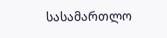სასამართლო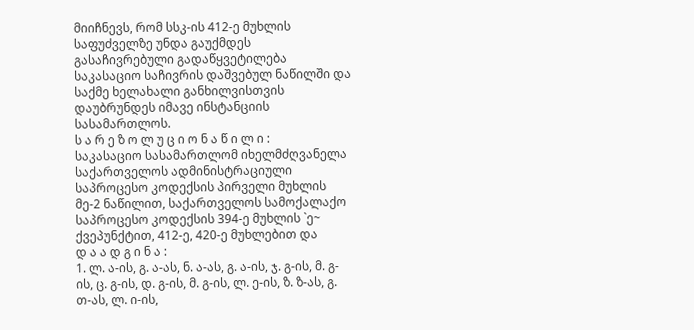მიიჩნევს, რომ სსკ-ის 412-ე მუხლის საფუძველზე უნდა გაუქმდეს გასაჩივრებული გადაწყვეტილება საკასაციო საჩივრის დაშვებულ ნაწილში და საქმე ხელახალი განხილვისთვის დაუბრუნდეს იმავე ინსტანციის სასამართლოს.
ს ა რ ე ზ ო ლ უ ც ი ო ნ ა წ ი ლ ი :
საკასაციო სასამართლომ იხელმძღვანელა საქართველოს ადმინისტრაციული საპროცესო კოდექსის პირველი მუხლის მე-2 ნაწილით, საქართველოს სამოქალაქო საპროცესო კოდექსის 394-ე მუხლის `ე~ ქვეპუნქტით, 412-ე, 420-ე მუხლებით და
დ ა ა დ გ ი ნ ა :
1. ლ. ა-ის, გ. ა-ას, ნ. ა-ას, გ. ა-ის, ჯ. გ-ის, მ. გ-ის, ც. გ-ის, დ. გ-ის, მ. გ-ის, ლ. ე-ის, ზ. ზ-ას, გ. თ-ას, ლ. ი-ის,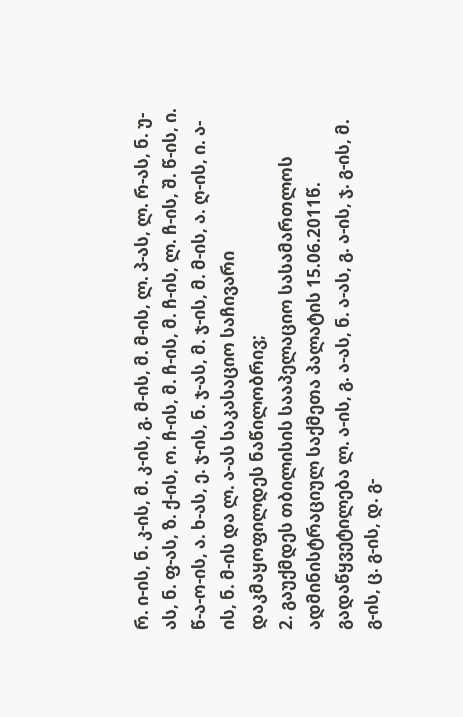რ. ი-ის, ნ. კ-ის, მ. კ-ის, გ. მ-ის, მ. მ-ის, ლ. პ-ას, ლ. რ-ას, ნ. უ-ას, ნ. ფ-ას, ზ. ქ-ის, ო. ჩ-ის, მ. ჩ-ის, მ. ჩ-ის, ლ. ჩ-ის, შ. წ-ის, ი. წ-ა-ო-ის, ა. ხ-ას, ე. ჯ-ის, ნ. ჯ-ას, მ. ჯ-ის, მ. მ-ის, ა. ღ-ის, ი. ა-ის, ნ. მ-ის და ლ. ა-ას საკასაციო საჩივარი დაკმაყოფილდეს ნაწილობრივ;
2. გაუქმდეს თბილისის სააპელაციო სასამართლოს ადმინისტრაციულ საქმეთა პალატის 15.06.2011წ. გადაწყვეტილება ლ. ა-ის, გ. ა-ას, ნ. ა-ას, გ. ა-ის, ჯ. გ-ის, მ. გ-ის, ც. გ-ის, დ. გ-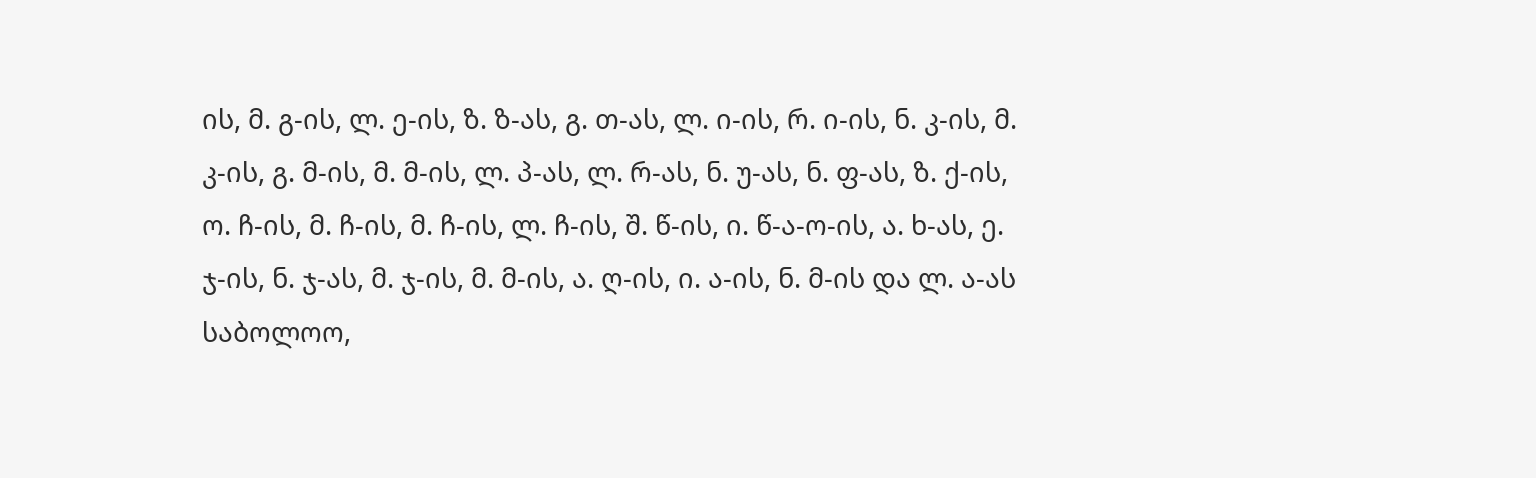ის, მ. გ-ის, ლ. ე-ის, ზ. ზ-ას, გ. თ-ას, ლ. ი-ის, რ. ი-ის, ნ. კ-ის, მ. კ-ის, გ. მ-ის, მ. მ-ის, ლ. პ-ას, ლ. რ-ას, ნ. უ-ას, ნ. ფ-ას, ზ. ქ-ის, ო. ჩ-ის, მ. ჩ-ის, მ. ჩ-ის, ლ. ჩ-ის, შ. წ-ის, ი. წ-ა-ო-ის, ა. ხ-ას, ე. ჯ-ის, ნ. ჯ-ას, მ. ჯ-ის, მ. მ-ის, ა. ღ-ის, ი. ა-ის, ნ. მ-ის და ლ. ა-ას საბოლოო,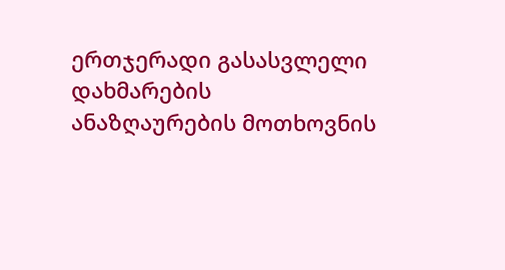ერთჯერადი გასასვლელი დახმარების ანაზღაურების მოთხოვნის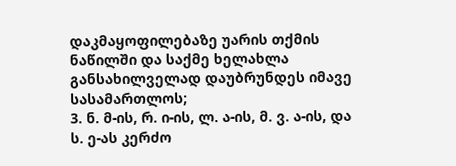დაკმაყოფილებაზე უარის თქმის ნაწილში და საქმე ხელახლა განსახილველად დაუბრუნდეს იმავე სასამართლოს;
3. ნ. მ-ის, რ. ი-ის, ლ. ა-ის, მ. ვ. ა-ის, და ს. ე-ას კერძო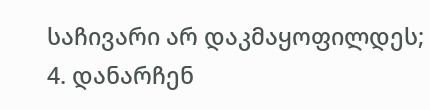საჩივარი არ დაკმაყოფილდეს;
4. დანარჩენ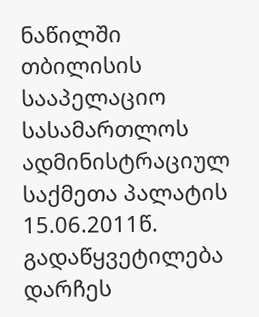ნაწილში თბილისის სააპელაციო სასამართლოს ადმინისტრაციულ საქმეთა პალატის 15.06.2011წ. გადაწყვეტილება დარჩეს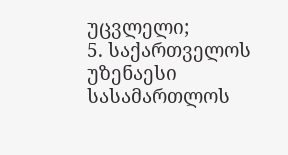უცვლელი;
5. საქართველოს უზენაესი სასამართლოს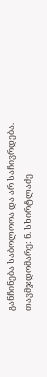განჩინება საბოლოოა და არ საჩივრდება.
თავმჯდომარე: ნ. სხირტლაძე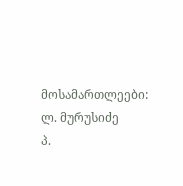მოსამართლეები: ლ. მურუსიძე
პ.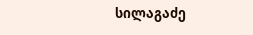სილაგაძე